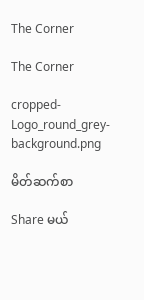The Corner

The Corner

cropped-Logo_round_grey-background.png

မိတ်ဆက်စာ

Share မယ်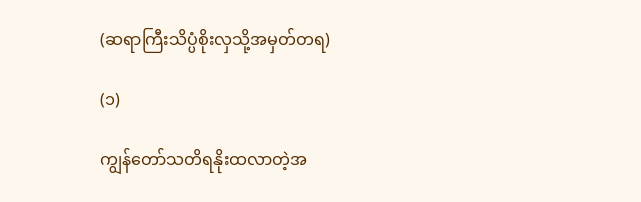(ဆရာကြီးသိပ္ပံစိုးလှသို့အမှတ်တရ)

(၁)

ကျွန်တော်သတိရနိုးထလာတဲ့အ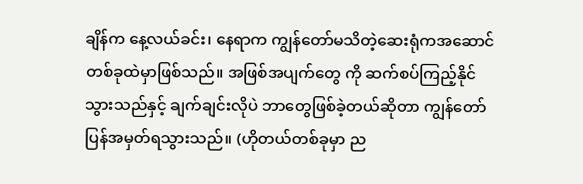ချိန်က နေ့လယ်ခင်း၊ နေရာက ကျွန်တော်မသိတဲ့ဆေးရုံကအဆောင်တစ်ခုထဲမှာဖြစ်သည်။ အဖြစ်အပျက်တွေ ကို ဆက်စပ်ကြည့်နိုင်သွားသည်နှင့် ချက်ချင်းလိုပဲ ဘာတွေဖြစ်ခဲ့တယ်ဆိုတာ ကျွန်တော်ပြန်အမှတ်ရသွားသည်။ (ဟိုတယ်တစ်ခုမှာ ည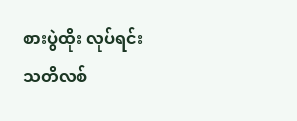စားပွဲထိုး လုပ်ရင်း သတိလစ်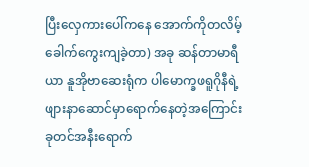ပြီးလှေကားပေါ်ကနေ အောက်ကိုတလိမ့်ခေါက်ကွေးကျခဲ့တာ) အခု ဆန်တာမာရီယာ နူအိုဗာဆေးရုံက ပါမောက္ခဖရူဂိုနီရဲ့ ဖျားနာဆောင်မှာရောက်နေတဲ့အကြောင်း ခုတင်အနီးရောက်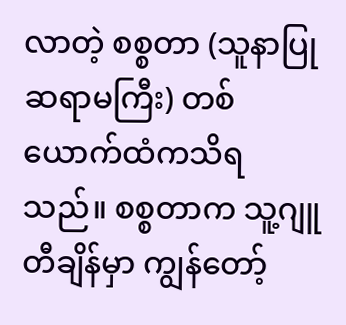လာတဲ့ စစ္စတာ (သူနာပြုဆရာမကြီး) တစ်ယောက်ထံကသိရသည်။ စစ္စတာက သူ့ဂျူတီချိန်မှာ ကျွန်တော့်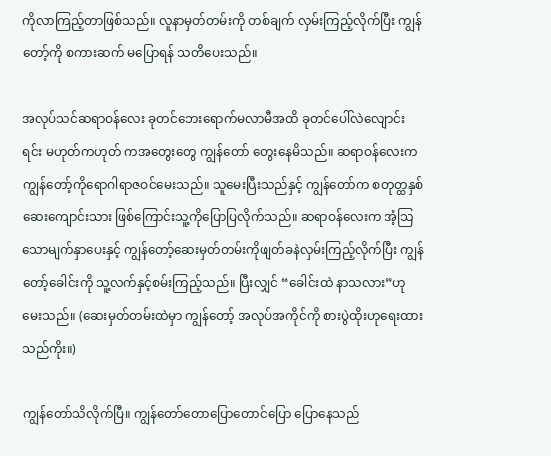ကိုလာကြည့်တာဖြစ်သည်။ လူနာမှတ်တမ်းကို တစ်ချက် လှမ်းကြည့်လိုက်ပြီး ကျွန်တော့်ကို စကားဆက် မပြောရန် သတိပေးသည်။

အလုပ်သင်ဆရာဝန်လေး ခုတင်ဘေးရောက်မလာမီအထိ ခုတင်ပေါ်လဲလျောင်းရင်း မဟုတ်ကဟုတ် ကအတွေးတွေ ကျွန်တော် တွေးနေမိသည်။ ဆရာဝန်လေးက ကျွန်တော့်ကိုရောဂါရာဇဝင်မေးသည်။ သူမေးပြီးသည်နှင့် ကျွန်တော်က စတုတ္ထနှစ် ဆေးကျောင်းသား ဖြစ်ကြောင်းသူ့ကိုပြောပြလိုက်သည်။ ဆရာဝန်လေးက အံ့သြသောမျက်နှာပေးနှင့် ကျွန်တော့်ဆေးမှတ်တမ်းကိုဖျတ်ခနဲလှမ်းကြည့်လိုက်ပြီး ကျွန်တော့်ခေါင်းကို သူ့လက်နှင့်စမ်းကြည့်သည်။ ပြီးလျှင် “ခေါင်းထဲ နာသလား”ဟုမေးသည်။ (ဆေးမှတ်တမ်းထဲမှာ ကျွန်တော့် အလုပ်အကိုင်ကို စားပွဲထိုးဟုရေးထားသည်ကိုး။)

ကျွန်တော်သိလိုက်ပြီ။ ကျွန်တော်တောပြောတောင်ပြော ပြောနေသည်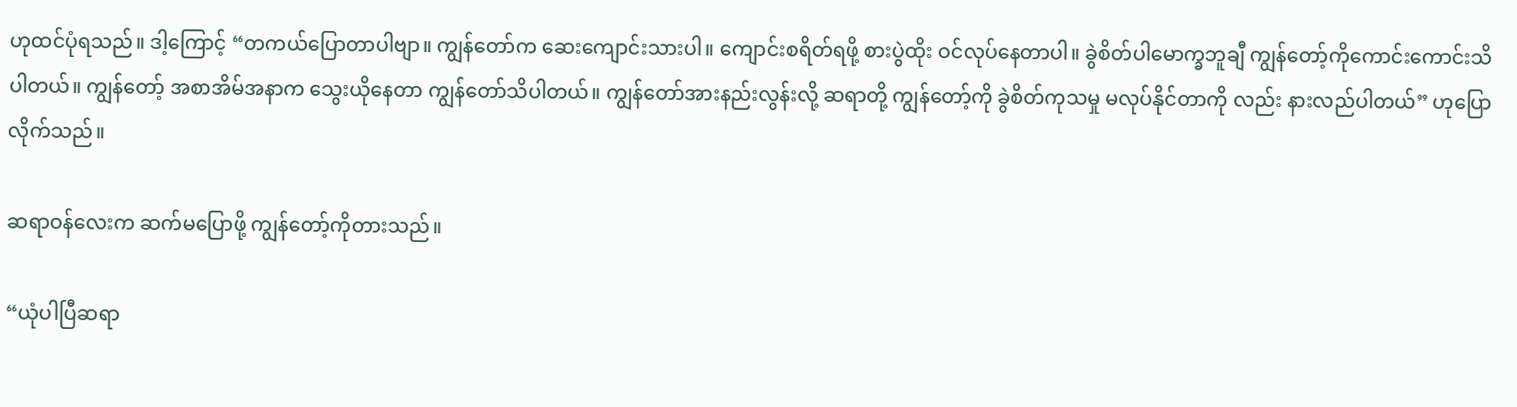ဟုထင်ပုံရသည်။ ဒါ့ကြောင့် “တကယ်ပြောတာပါဗျာ။ ကျွန်တော်က ဆေးကျောင်းသားပါ။ ကျောင်းစရိတ်ရဖို့ စားပွဲထိုး ဝင်လုပ်နေတာပါ။ ခွဲစိတ်ပါမောက္ခဘူချီ ကျွန်တော့်ကိုကောင်းကောင်းသိပါတယ်။ ကျွန်တော့် အစာအိမ်အနာက သွေးယိုနေတာ ကျွန်တော်သိပါတယ်။ ကျွန်တော်အားနည်းလွန်းလို့ ဆရာတို့ ကျွန်တော့်ကို ခွဲစိတ်ကုသမှု မလုပ်နိုင်တာကို လည်း နားလည်ပါတယ်” ဟုပြောလိုက်သည်။

ဆရာဝန်လေးက ဆက်မပြောဖို့ ကျွန်တော့်ကိုတားသည်။

“ယုံပါပြီဆရာ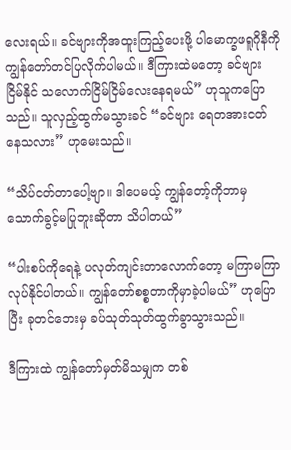လေးရယ်။ ခင်ဗျားကိုအထူးကြည့်ပေးဖို့ ပါမောက္ခဖရူဂိုနီကို ကျွန်တော်တင်ပြလိုက်ပါမယ်။ ဒီကြားထဲမတော့ ခင်ဗျား ငြိမ်နိုင် သလောက်ငြိမ်ငြိမ်လေးနေရမယ်” ဟုသူကပြောသည်။ သူလှည့်ထွက်မသွားခင် “ခင်ဗျား ရေတအားငတ်နေသလား” ဟုမေးသည်။

“သိပ်ငတ်တာပေါ့ဗျာ။ ဒါပေမယ့် ကျွန်တော့်ကိုဘာမှသောက်ခွင့်မပြုဘူးဆိုတာ သိပါတယ်”

“ပါးစပ်ကိုရေနဲ့ ပလုတ်ကျင်းတာလောက်တော့ မကြာမကြာလုပ်နိုင်ပါတယ်။ ကျွန်တော်စစ္စတာကိုမှာခဲ့ပါမယ်” ဟုပြောပြီး ခုတင်ဘေးမှ ခပ်သုတ်သုတ်ထွက်ခွာသွားသည်။

ဒီကြားထဲ ကျွန်တော်မှတ်မိသမျှက တစ်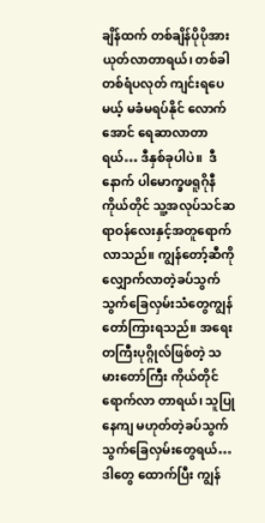ချိန်ထက် တစ်ချိန်ပိုပိုအားယုတ်လာတာရယ်၊ တစ်ခါတစ်ရံပလုတ် ကျင်းရပေမယ့် မခံမရပ်နိုင် လောက်အောင် ရေဆာလာတာရယ်… ဒီနှစ်ခုပါပဲ။  ဒီနောက် ပါမောက္ခဖရူဂိုနီကိုယ်တိုင် သူ့အလုပ်သင်ဆရာဝန်လေးနှင့်အတူရောက်လာသည်။ ကျွန်တော့်ဆီကို လျှောက်လာတဲ့ခပ်သွက်သွက်ခြေလှမ်းသံတွေကျွန်တော်ကြားရသည်။ အရေးတကြီးပုဂ္ဂိုလ်ဖြစ်တဲ့ သမားတော်ကြီး ကိုယ်တိုင် ရောက်လာ တာရယ်၊ သူပြုနေကျ မဟုတ်တဲ့ခပ်သွက်သွက်ခြေလှမ်းတွေရယ်… ဒါတွေ ထောက်ပြီး ကျွန်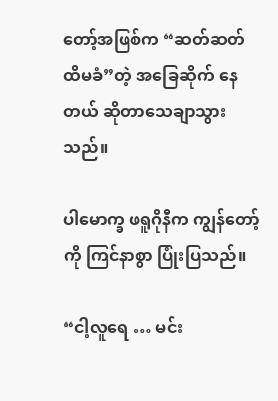တော့်အဖြစ်က “ဆတ်ဆတ်ထိမခံ”တဲ့ အခြေဆိုက် နေတယ် ဆိုတာသေချာသွားသည်။

ပါမောက္ခ ဖရူဂိုနီက ကျွန်တော့်ကို ကြင်နာစွာ ပြုံးပြသည်။

“ငါ့လူရေ … မင်း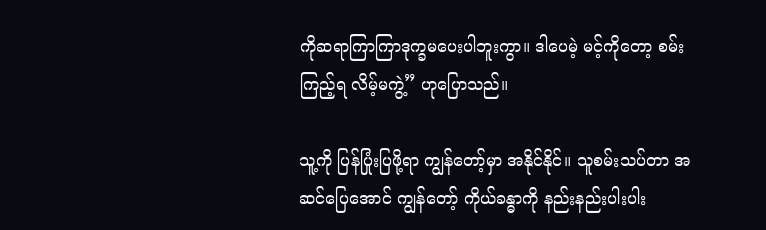ကိုဆရာကြာကြာဒုက္ခမပေးပါဘူးကွာ။ ဒါပေမဲ့ မင့်ကိုတော့ စမ်းကြည့်ရ လိမ့်မကွဲ့” ဟုပြောသည်။

သူ့ကို ပြန်ပြုံးပြဖို့ရာ ကျွန်တော့်မှာ အနိုင်နိုင်။ သူစမ်းသပ်တာ အဆင်ပြေအောင် ကျွန်တော့် ကိုယ်ခန္ဓာကို နည်းနည်းပါးပါး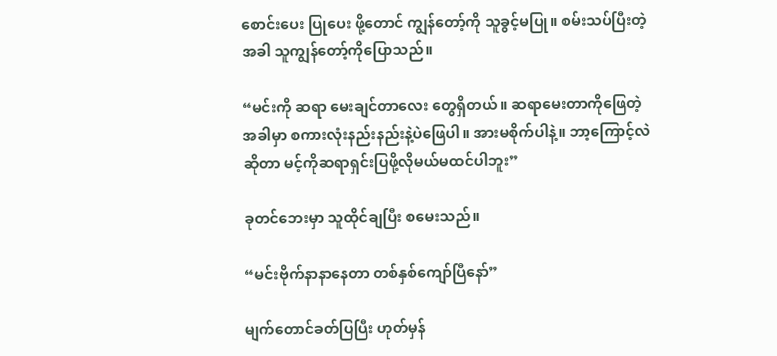စောင်းပေး ပြုပေး ဖို့တောင် ကျွန်တော့်ကို သူခွင့်မပြု။ စမ်းသပ်ပြီးတဲ့အခါ သူကျွန်တော့်ကိုပြောသည်။

“မင်းကို ဆရာ မေးချင်တာလေး တွေရှိတယ်။ ဆရာမေးတာကိုဖြေတဲ့အခါမှာ စကားလုံးနည်းနည်းနဲ့ပဲဖြေပါ။ အားမစိုက်ပါနဲ့။ ဘာ့ကြောင့်လဲဆိုတာ မင့်ကိုဆရာရှင်းပြဖို့လိုမယ်မထင်ပါဘူး”

ခုတင်ဘေးမှာ သူထိုင်ချပြီး စမေးသည်။

“မင်းဗိုက်နာနာနေတာ တစ်နှစ်ကျော်ပြီနော်”

မျက်တောင်ခတ်ပြပြီး ဟုတ်မှန်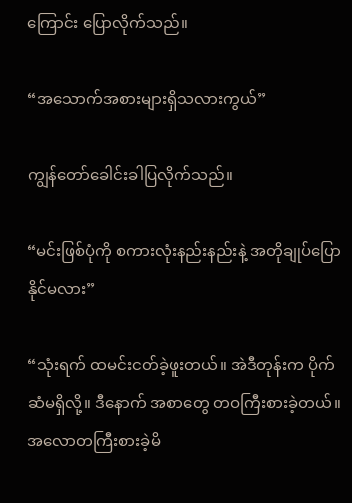ကြောင်း ပြောလိုက်သည်။

“အသောက်အစားများရှိသလားကွယ်”

ကျွန်တော်ခေါင်းခါပြလိုက်သည်။

“မင်းဖြစ်ပုံကို စကားလုံးနည်းနည်းနဲ့ အတိုချုပ်ပြောနိုင်မလား”

“သုံးရက် ထမင်းငတ်ခဲ့ဖူးတယ်။ အဲဒီတုန်းက ပိုက်ဆံမရှိလို့။ ဒီနောက် အစာတွေ တဝကြီးစားခဲ့တယ်။ အလောတကြီးစားခဲ့မိ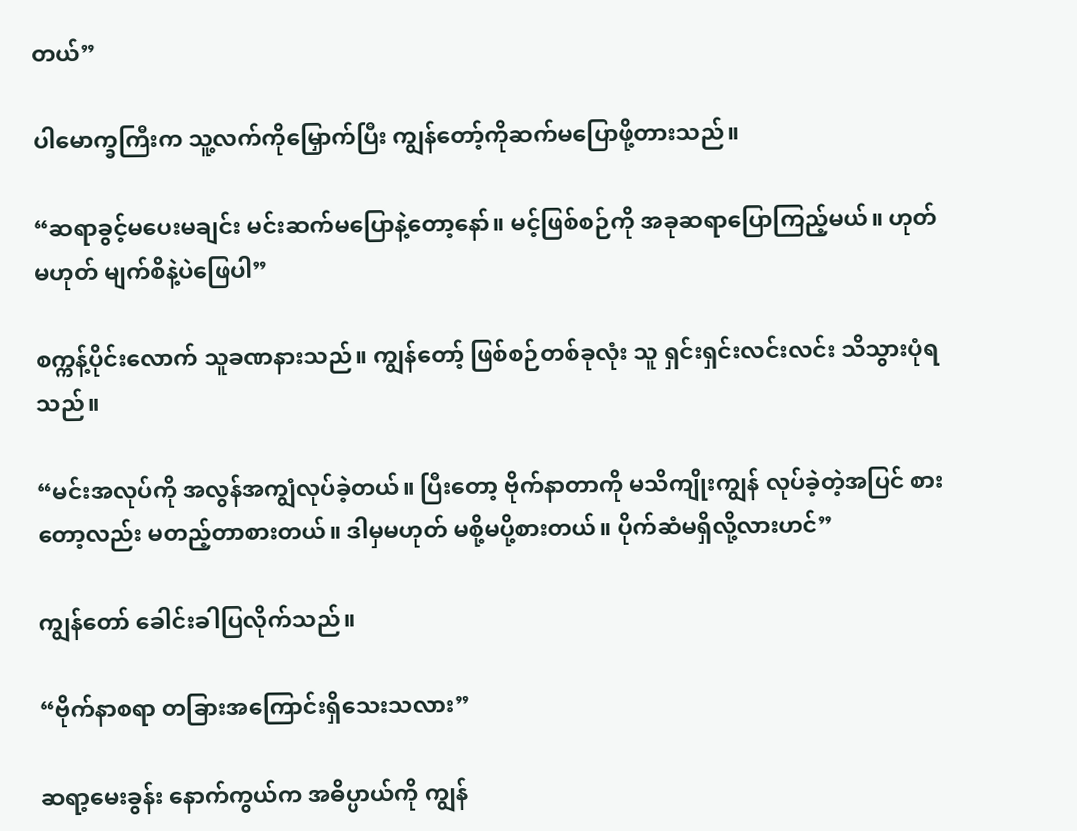တယ်”

ပါမောက္ခကြီးက သူ့လက်ကိုမြှောက်ပြီး ကျွန်တော့်ကိုဆက်မပြောဖို့တားသည်။

“ဆရာခွင့်မပေးမချင်း မင်းဆက်မပြောနဲ့တော့နော်။ မင့်ဖြစ်စဉ်ကို အခုဆရာပြောကြည့်မယ်။ ဟုတ်မဟုတ် မျက်စိနဲ့ပဲဖြေပါ”

စက္ကန့်ပိုင်းလောက် သူခဏနားသည်။ ကျွန်တော့် ဖြစ်စဉ်တစ်ခုလုံး သူ ရှင်းရှင်းလင်းလင်း သိသွားပုံရသည်။

“မင်းအလုပ်ကို အလွန်အကျွံလုပ်ခဲ့တယ်။ ပြီးတော့ ဗိုက်နာတာကို မသိကျိုးကျွန် လုပ်ခဲ့တဲ့အပြင် စားတော့လည်း မတည့်တာစားတယ်။ ဒါမှမဟုတ် မစို့မပို့စားတယ်။ ပိုက်ဆံမရှိလို့လားဟင်”

ကျွန်တော် ခေါင်းခါပြလိုက်သည်။

“ဗိုက်နာစရာ တခြားအကြောင်းရှိသေးသလား”

ဆရာ့မေးခွန်း နောက်ကွယ်က အဓိပ္ပာယ်ကို ကျွန်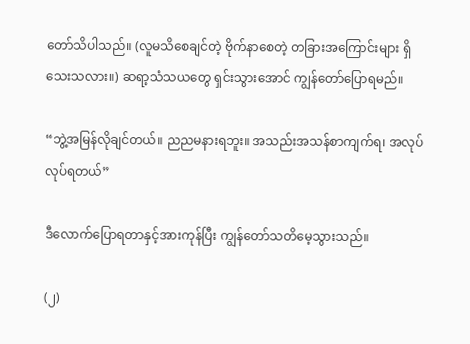တော်သိပါသည်။ (လူမသိစေချင်တဲ့ ဗိုက်နာစေတဲ့ တခြားအကြောင်းများ ရှိသေးသလား။) ဆရာ့သံသယတွေ ရှင်းသွားအောင် ကျွန်တော်ပြောရမည်။

“ဘွဲ့အမြန်လိုချင်တယ်။ ညညမနားရဘူး။ အသည်းအသန်စာကျက်ရ၊ အလုပ်လုပ်ရတယ်”

ဒီလောက်ပြောရတာနှင့်အားကုန်ပြီး ကျွန်တော်သတိမေ့သွားသည်။

(၂)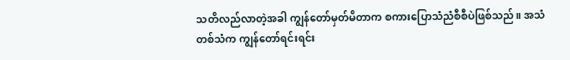သတိလည်လာတဲ့အခါ ကျွန်တော်မှတ်မိတာက စကားပြောသံညံစီစီပဲဖြစ်သည်။ အသံတစ်သံက ကျွန်တော်ရင်းရင်း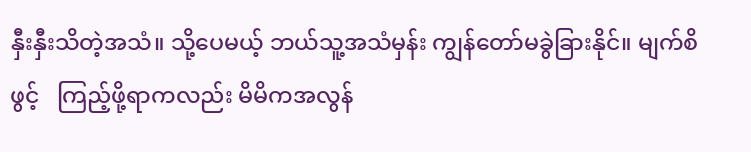နှီးနှီးသိတဲ့အသံ။ သို့ပေမယ့် ဘယ်သူ့အသံမှန်း ကျွန်တော်မခွဲခြားနိုင်။ မျက်စိဖွင့်   ကြည့်ဖို့ရာကလည်း မိမိကအလွန်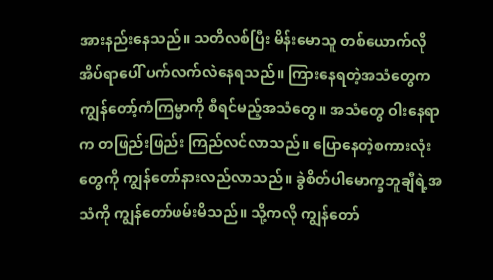အားနည်းနေသည်။ သတိလစ်ပြီး မိန်းမောသူ တစ်ယောက်လို အိပ်ရာပေါ် ပက်လက်လဲနေရသည်။ ကြားနေရတဲ့အသံတွေက ကျွန်တော့်ကံကြမ္မာကို စီရင်မည့်အသံတွေ။ အသံတွေ ဝါးနေရာက တဖြည်းဖြည်း ကြည်လင်လာသည်။ ပြောနေတဲ့စကားလုံးတွေကို ကျွန်တော်နားလည်လာသည်။ ခွဲစိတ်ပါမောက္ခဘူချီရဲ့အသံကို ကျွန်တော်ဖမ်းမိသည်။ သို့ကလို ကျွန်တော်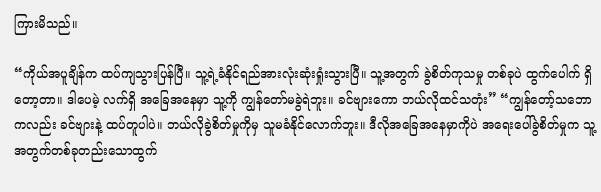ကြားမိသည်။

“ကိုယ်အပူချိန်က ထပ်ကျသွားပြန်ပြီ။ သူ့ရဲ့ခံနိုင်ရည်အားလုံးဆုံးရှုံးသွားပြီ။ သူ့အတွက် ခွဲစိတ်ကုသမှု တစ်ခုပဲ ထွက်ပေါက် ရှိတော့တာ။ ဒါပေမဲ့ လက်ရှိ အခြေအနေမှာ သူ့ကို ကျွန်တော်မခွဲရဲဘူး။ ခင်ဗျားကော ဘယ်လိုထင်သတုံး” “ကျွန်တော့်သဘောကလည်း ခင်ဗျားနဲ့ ထပ်တူပါပဲ။ ဘယ်လိုခွဲစိတ်မှုကိုမှ သူမခံနိုင်လောက်ဘူး။ ဒီလိုအခြေအနေမှာကိုပဲ အရေးပေါ်ခွဲစိတ်မှုက သူ့အတွက်တစ်ခုတည်းသောထွက်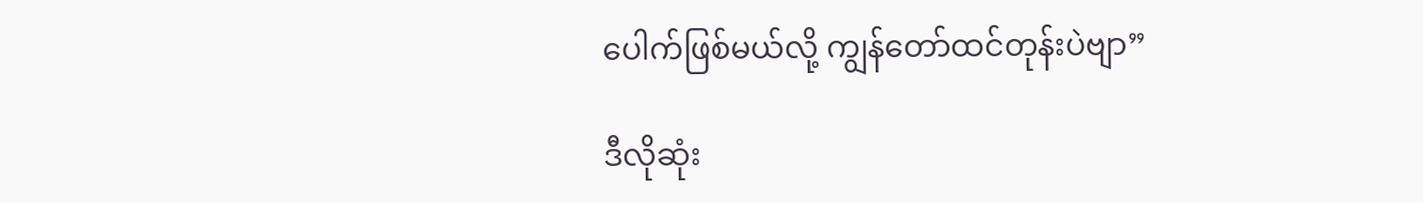ပေါက်ဖြစ်မယ်လို့ ကျွန်တော်ထင်တုန်းပဲဗျာ”

ဒီလိုဆုံး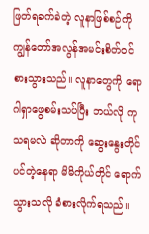ဖြတ်ရခက်ခဲတဲ့ လူနာဖြစ်စဉ်ကို ကျွန်တော်အလွန်အမင်းစိတ်ဝင်စားသွားသည်။ လူနာတွေကို ရောဂါရှာဖွေစမ်းသပ်ပြီး ဘယ်လို ကုသရမလဲ ဆိုတာကို ဆွေးနွေးတိုင်ပင်တဲ့နေရာ မိမိကိုယ်တိုင် ရောက်သွားသလို ခံစားလိုက်ရသည်။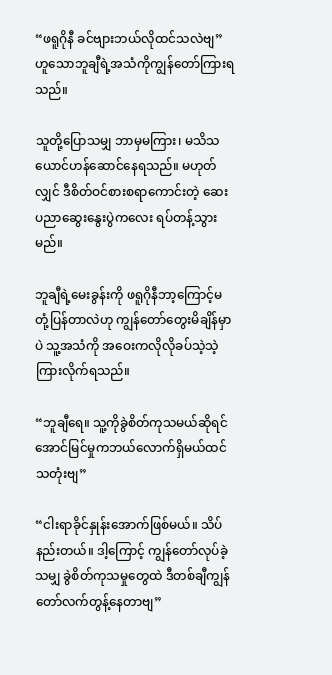“ဖရူဂိုနီ ခင်ဗျားဘယ်လိုထင်သလဲဗျ” ဟူသောဘူချီရဲ့အသံကိုကျွန်တော်ကြားရသည်။

သူတို့ပြောသမျှ ဘာမှမကြား၊ မသိသယောင်ဟန်ဆောင်နေရသည်။ မဟုတ်လျှင် ဒီစိတ်ဝင်စားစရာကောင်းတဲ့ ဆေးပညာဆွေးနွေးပွဲကလေး ရပ်တန့်သွားမည်။

ဘူချီရဲ့မေးခွန်းကို ဖရူဂိုနီဘာ့ကြောင့်မတုံ့ပြန်တာလဲဟု ကျွန်တော်တွေးမိချိန်မှာပဲ သူ့အသံကို အဝေးကလိုလိုခပ်သဲ့သဲ့ကြားလိုက်ရသည်။

“ဘူချီရေ။ သူ့ကိုခွဲစိတ်ကုသမယ်ဆိုရင် အောင်မြင်မှုကဘယ်လောက်ရှိမယ်ထင်သတုံးဗျ”

“ငါးရာခိုင်နှုန်းအောက်ဖြစ်မယ်။ သိပ်နည်းတယ်။ ဒါ့ကြောင့် ကျွန်တော်လုပ်ခဲ့သမျှ ခွဲစိတ်ကုသမှုတွေထဲ ဒီတစ်ချီကျွန်တော်လက်တွန့်နေတာဗျ”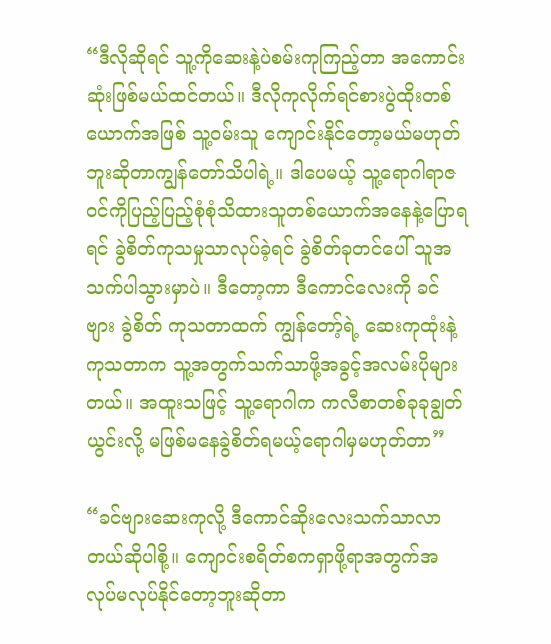“ဒီလိုဆိုရင် သူ့ကိုဆေးနဲ့ပဲစမ်းကုကြည့်တာ အကောင်းဆုံးဖြစ်မယ်ထင်တယ်။ ဒီလိုကုလိုက်ရင်စားပွဲထိုးတစ်ယောက်အဖြစ် သူ့ဝမ်းသူ ကျောင်းနိုင်တော့မယ်မဟုတ်ဘူးဆိုတာကျွန်တော်သိပါရဲ့။ ဒါပေမယ့် သူ့ရောဂါရာဇဝင်ကိုပြည့်ပြည့်စုံစုံသိထားသူတစ်ယောက်အနေနဲ့ပြောရရင် ခွဲစိတ်ကုသမှုသာလုပ်ခဲ့ရင် ခွဲစိတ်ခုတင်ပေါ် သူအသက်ပါသွားမှာပဲ။ ဒီတော့ကာ ဒီကောင်လေးကို ခင်ဗျား ခွဲစိတ် ကုသတာထက် ကျွန်တော့်ရဲ့ ဆေးကုထုံးနဲ့ကုသတာက သူ့အတွက်သက်သာဖို့အခွင့်အလမ်းပိုများတယ်။ အထူးသဖြင့် သူ့ရောဂါက ကလီစာတစ်ခုခုချွတ်ယွင်းလို့ မဖြစ်မနေခွဲစိတ်ရမယ့်ရောဂါမှမဟုတ်တာ”

“ခင်ဗျားဆေးကုလို့ ဒီကောင်ဆိုးလေးသက်သာလာတယ်ဆိုပါစို့။ ကျောင်းစရိတ်စကရှာဖို့ရာအတွက်အလုပ်မလုပ်နိုင်တော့ဘူးဆိုတာ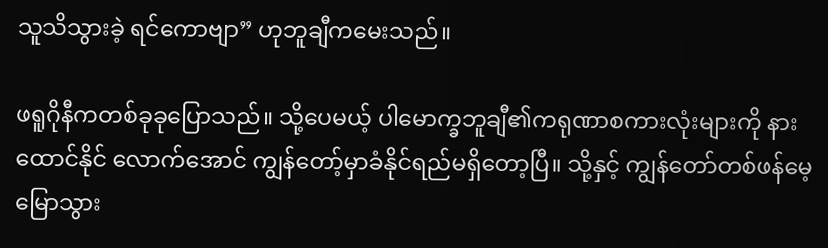သူသိသွားခဲ့ ရင်ကောဗျာ” ဟုဘူချီကမေးသည်။

ဖရူဂိုနီကတစ်ခုခုပြောသည်။ သို့ပေမယ့် ပါမောက္ခဘူချီ၏ကရုဏာစကားလုံးများကို နားထောင်နိုင် လောက်အောင် ကျွန်တော့်မှာခံနိုင်ရည်မရှိတော့ပြီ။ သို့နှင့် ကျွန်တော်တစ်ဖန်မေ့မြောသွား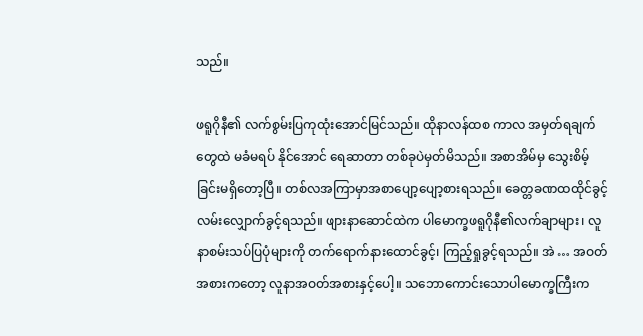သည်။

ဖရူဂိုနီ၏ လက်စွမ်းပြကုထုံးအောင်မြင်သည်။ ထိုနာလန်ထစ ကာလ အမှတ်ရချက်တွေထဲ မခံမရပ် နိုင်အောင် ရေဆာတာ တစ်ခုပဲမှတ်မိသည်။ အစာအိမ်မှ သွေးစိမ့်ခြင်းမရှိတော့ပြီ။ တစ်လအကြာမှာအစာပျော့ပျော့စားရသည်။ ခေတ္တခဏထထိုင်ခွင့် လမ်းလျှောက်ခွင့်ရသည်။ ဖျားနာဆောင်ထဲက ပါမောက္ခဖရူဂိုနီ၏လက်ချာများ၊ လူနာစမ်းသပ်ပြပုံများကို တက်ရောက်နားထောင်ခွင့်၊ ကြည့်ရှုခွင့်ရသည်။ အဲ … အဝတ်အစားကတော့ လူနာအဝတ်အစားနှင့်ပေါ့။ သဘောကောင်းသောပါမောက္ခကြီးက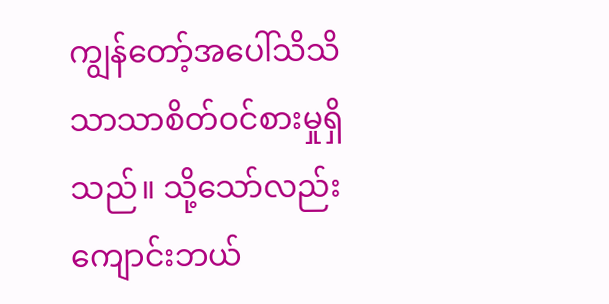ကျွန်တော့်အပေါ်သိသိသာသာစိတ်ဝင်စားမှုရှိသည်။ သို့သော်လည်း ကျောင်းဘယ်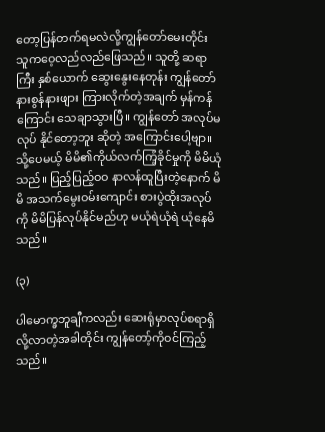တော့ပြန်တက်ရမလဲလို့ကျွန်တော်မေးတိုင်း သူကဝေ့လည်လည်ဖြေသည်။ သူတို့ ဆရာကြီး နှစ်ယောက် ဆွေးနွေးနေတုန်း ကျွန်တော် နားစွန်နားဖျား ကြားလိုက်တဲ့အချက် မှန်ကန်ကြောင်း သေချာသွားပြီ။ ကျွန်တော် အလုပ်မလုပ် နိုင်တော့ဘူး ဆိုတဲ့ အကြောင်းပေါ့ဗျာ။ သို့ပေမယ့် မိမိ၏ကိုယ်လက်ကြံ့ခိုင်မှုကို မိမိယုံသည်။ ပြည့်ပြည့်ဝဝ နာလန်ထူပြီးတဲ့နောက် မိမိ အသက်မွေးဝမ်းကျောင်း စားပွဲထိုးအလုပ်ကို မိမိပြန်လုပ်နိုင်မည်ဟု မယုံရဲယုံရဲ ယုံနေမိသည်။

(၃)

ပါမောက္ခဘူချီကလည်း ဆေးရုံမှာလုပ်စရာရှိလို့လာတဲ့အခါတိုင်း ကျွန်တော့်ကိုဝင်ကြည့်သည်။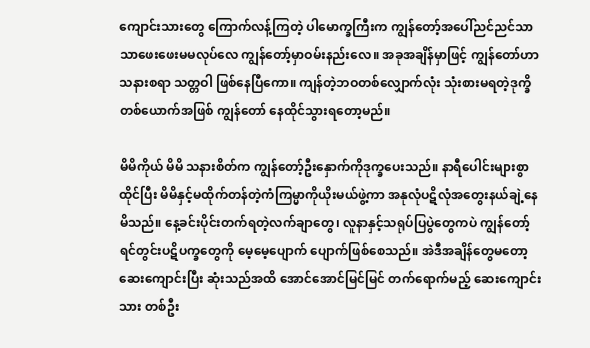ကျောင်းသားတွေ ကြောက်လန့်ကြတဲ့ ပါမောက္ခကြီးက ကျွန်တော့်အပေါ်ညင်ညင်သာသာဖေးဖေးမမလုပ်လေ ကျွန်တော့်မှာဝမ်းနည်းလေ။ အခုအချိန်မှာဖြင့် ကျွန်တော်ဟာ သနားစရာ သတ္တဝါ ဖြစ်နေပြီကော။ ကျန်တဲ့ဘဝတစ်လျှောက်လုံး သုံးစားမရတဲ့ဒုက္ခိတစ်ယောက်အဖြစ် ကျွန်တော် နေထိုင်သွားရတော့မည်။

မိမိကိုယ် မိမိ သနားစိတ်က ကျွန်တော့်ဦးနှောက်ကိုဒုက္ခပေးသည်။ နာရီပေါင်းများစွာထိုင်ပြီး မိမိနှင့်မထိုက်တန်တဲ့ကံကြမ္မာကိုယိုးမယ်ဖွဲ့ကာ အနုလုံပဋိလုံအတွေးနယ်ချဲ့နေမိသည်။ နေ့ခင်းပိုင်းတက်ရတဲ့လက်ချာတွေ၊ လူနာနှင့်သရုပ်ပြပွဲတွေကပဲ ကျွန်တော့်ရင်တွင်းပဋိပက္ခတွေကို မေ့မေ့ပျောက် ပျောက်ဖြစ်စေသည်။ အဲဒီအချိန်တွေမတော့ ဆေးကျောင်းပြီး ဆုံးသည်အထိ အောင်အောင်မြင်မြင် တက်ရောက်မည့် ဆေးကျောင်းသား တစ်ဦး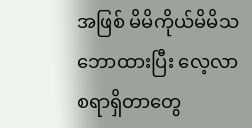အဖြစ် မိမိကိုယ်မိမိသဘောထားပြီး လေ့လာစရာရှိတာတွေ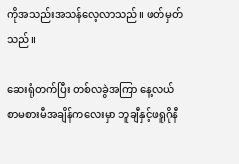ကိုအသည်းအသန်လေ့လာသည်။ ဖတ်မှတ်သည်။

ဆေးရုံတက်ပြီး တစ်လခွဲအကြာ နေ့လယ်စာမစားမီအချိန်ကလေးမှာ ဘူချီနှင့်ဖရူဂိုနီ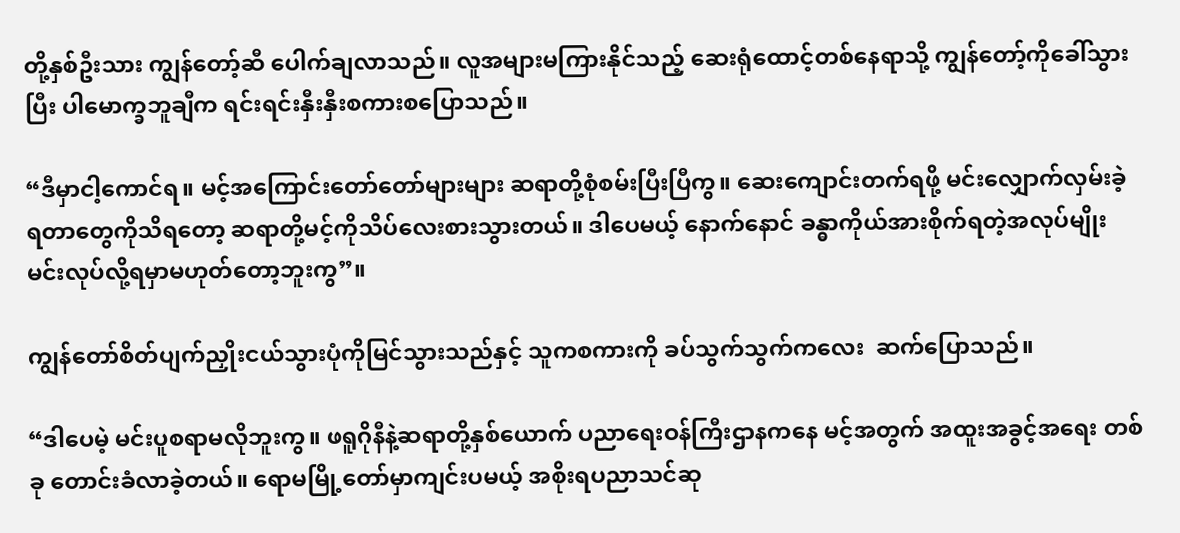တို့နှစ်ဦးသား ကျွန်တော့်ဆီ ပေါက်ချလာသည်။ လူအများမကြားနိုင်သည့် ဆေးရုံထောင့်တစ်နေရာသို့ ကျွန်တော့်ကိုခေါ်သွားပြီး ပါမောက္ခဘူချီက ရင်းရင်းနှီးနှီးစကားစပြောသည်။

“ဒီမှာငါ့ကောင်ရ။ မင့်အကြောင်းတော်တော်များများ ဆရာတို့စုံစမ်းပြီးပြီကွ။ ဆေးကျောင်းတက်ရဖို့ မင်းလျှောက်လှမ်းခဲ့ရတာတွေကိုသိရတော့ ဆရာတို့မင့်ကိုသိပ်လေးစားသွားတယ်။ ဒါပေမယ့် နောက်နောင် ခန္ဓာကိုယ်အားစိုက်ရတဲ့အလုပ်မျိုး မင်းလုပ်လို့ရမှာမဟုတ်တော့ဘူးကွ”။

ကျွန်တော်စိတ်ပျက်ညှိုးငယ်သွားပုံကိုမြင်သွားသည်နှင့် သူကစကားကို ခပ်သွက်သွက်ကလေး  ဆက်ပြောသည်။

“ဒါပေမဲ့ မင်းပူစရာမလိုဘူးကွ။ ဖရူဂိုနီနဲ့ဆရာတို့နှစ်ယောက် ပညာရေးဝန်ကြီးဌာနကနေ မင့်အတွက် အထူးအခွင့်အရေး တစ်ခု တောင်းခံလာခဲ့တယ်။ ရောမမြို့တော်မှာကျင်းပမယ့် အစိုးရပညာသင်ဆု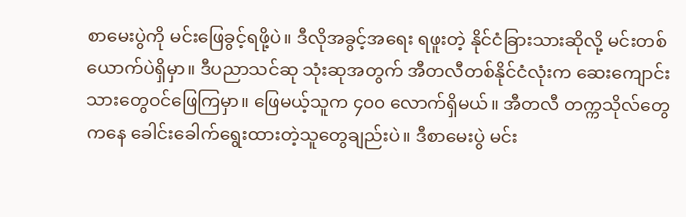စာမေးပွဲကို မင်းဖြေခွင့်ရဖို့ပဲ။ ဒီလိုအခွင့်အရေး ရဖူးတဲ့ နိုင်ငံခြားသားဆိုလို့ မင်းတစ်ယောက်ပဲရှိမှာ။ ဒီပညာသင်ဆု သုံးဆုအတွက် အီတလီတစ်နိုင်ငံလုံးက ဆေးကျောင်းသားတွေဝင်ဖြေကြမှာ။ ဖြေမယ့်သူက ၄၀၀ လောက်ရှိမယ်။ အီတလီ တက္ကသိုလ်တွေကနေ ခေါင်းခေါက်ရွေးထားတဲ့သူတွေချည်းပဲ။ ဒီစာမေးပွဲ မင်း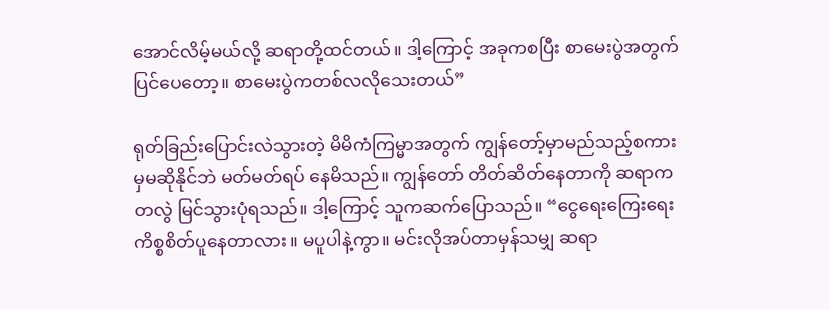အောင်လိမ့်မယ်လို့ ဆရာတို့ထင်တယ်။ ဒါ့ကြောင့် အခုကစပြီး စာမေးပွဲအတွက် ပြင်ပေတော့။ စာမေးပွဲကတစ်လလိုသေးတယ်”

ရုတ်ခြည်းပြောင်းလဲသွားတဲ့ မိမိကံကြမ္မာအတွက် ကျွန်တော့်မှာမည်သည့်စကားမှမဆိုနိုင်ဘဲ မတ်မတ်ရပ် နေမိသည်။ ကျွန်တော် တိတ်ဆိတ်နေတာကို ဆရာက တလွဲ မြင်သွားပုံရသည်။ ဒါ့ကြောင့် သူကဆက်ပြောသည်။ “ငွေရေးကြေးရေးကိစ္စစိတ်ပူနေတာလား။ မပူပါနဲ့ကွာ။ မင်းလိုအပ်တာမှန်သမျှ ဆရာ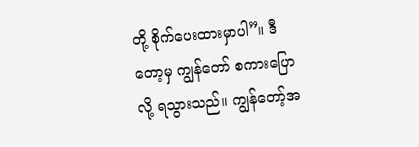တို့ စိုက်ပေးထားမှာပါ”။ ဒီတော့မှ ကျွန်တော် စကားပြောလို့ ရသွားသည်။ ကျွန်တော့်အ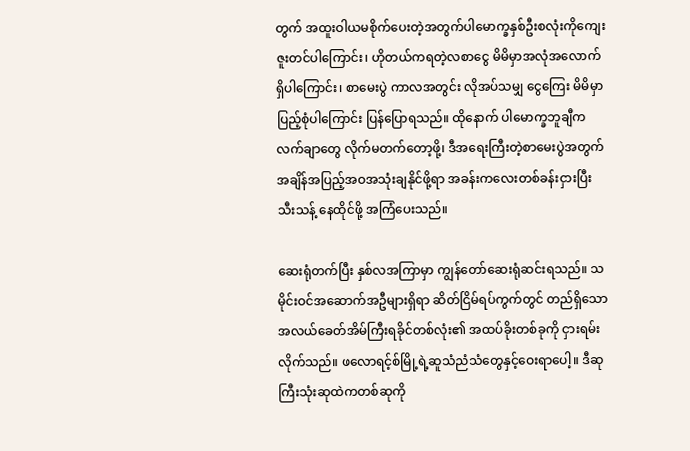တွက် အထူးဝါယမစိုက်ပေးတဲ့အတွက်ပါမောက္ခနှစ်ဦးစလုံးကိုကျေးဇူးတင်ပါကြောင်း၊ ဟိုတယ်ကရတဲ့လစာငွေ မိမိမှာအလုံအလောက်ရှိပါကြောင်း၊ စာမေးပွဲ ကာလအတွင်း လိုအပ်သမျှ ငွေကြေး မိမိမှာ ပြည့်စုံပါကြောင်း ပြန်ပြောရသည်။ ထိုနောက် ပါမောက္ခဘူချီက လက်ချာတွေ လိုက်မတက်တော့ဖို့၊ ဒီအရေးကြီးတဲ့စာမေးပွဲအတွက် အချိန်အပြည့်အဝအသုံးချနိုင်ဖို့ရာ အခန်းကလေးတစ်ခန်းငှားပြီး သီးသန့် နေထိုင်ဖို့ အကြံပေးသည်။

ဆေးရုံတက်ပြီး နှစ်လအကြာမှာ ကျွန်တော်ဆေးရုံဆင်းရသည်။ သမိုင်းဝင်အဆောက်အဦများရှိရာ ဆိတ်ငြိမ်ရပ်ကွက်တွင် တည်ရှိသော အလယ်ခေတ်အိမ်ကြီးရခိုင်တစ်လုံး၏ အထပ်ခိုးတစ်ခုကို ငှားရမ်းလိုက်သည်။ ဖလောရင့်စ်မြို့ရဲ့ဆူသံညံသံတွေနှင့်ဝေးရာပေါ့။ ဒီဆုကြီးသုံးဆုထဲကတစ်ဆုကို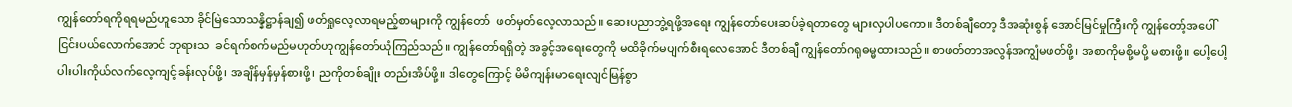ကျွန်တော်ရကိုရရမည်ဟူသော ခိုင်မြဲသောသန္နိဋ္ဌာန်ချ၍ ဖတ်ရှုလေ့လာရမည့်စာများကို ကျွန်တော်  ဖတ်မှတ်လေ့လာသည်။ ဆေးပညာဘွဲ့ရဖို့အရေး ကျွန်တော်ပေးဆပ်ခဲ့ရတာတွေ များလှပါပကော။ ဒီတစ်ချီတော့ ဒီအဆုံးစွန် အောင်မြင်မှုကြီးကို ကျွန်တော့်အပေါ် ငြင်းပယ်လောက်အောင် ဘုရားသ  ခင်ရက်စက်မည်မဟုတ်ဟုကျွန်တော်ယုံကြည်သည်။ ကျွန်တော်ရရှိတဲ့ အခွင့်အရေးတွေကို မထိခိုက်မပျက်စီးရလေအောင် ဒီတစ်ချီ ကျွန်တော်ဂရုဓမ္မထားသည်။ စာဖတ်တာအလွန်အကျွံမဖတ်ဖို့၊ အစာကိုမစို့မပို့ မစားဖို့။ ပေါ့ပေါ့ပါးပါးကိုယ်လက်လေ့ကျင့်ခန်းလုပ်ဖို့၊ အချိန်မှန်မှန်စားဖို့၊ ညကိုတစ်ချိုး တည်းအိပ်ဖို့။ ဒါတွေကြောင့် မိမိကျန်းမာရေးလျင်မြန်စွာ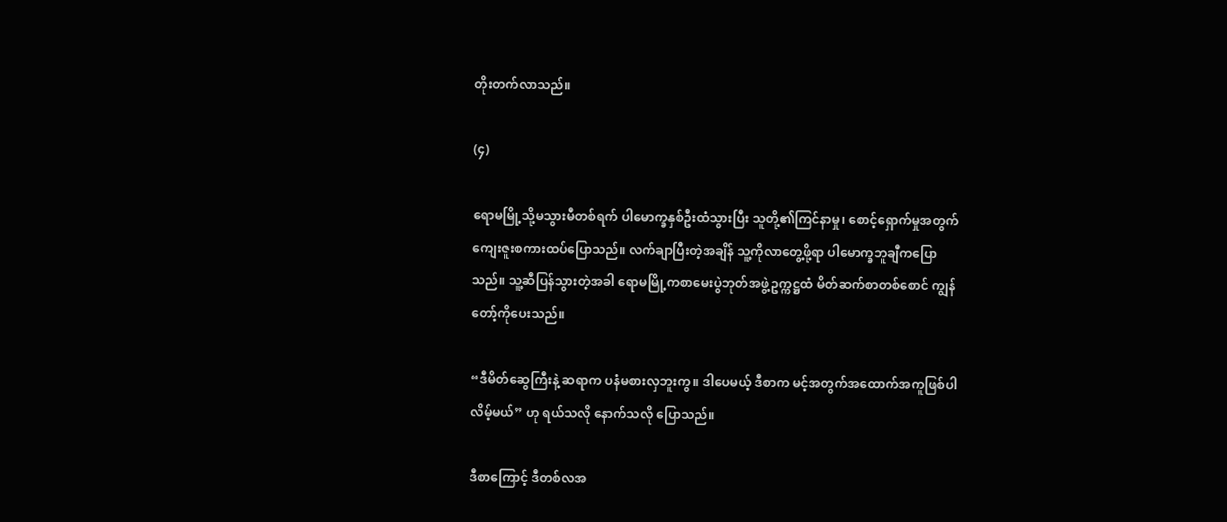တိုးတက်လာသည်။

(၄)

ရောမမြို့သို့မသွားမီတစ်ရက် ပါမောက္ခနှစ်ဦးထံသွားပြီး သူတို့၏ကြင်နာမှု၊ စောင့်ရှောက်မှုအတွက်  ကျေးဇူးစကားထပ်ပြောသည်။ လက်ချာပြီးတဲ့အချိန် သူ့ကိုလာတွေ့ဖို့ရာ ပါမောက္ခဘူချီကပြော  သည်။ သူ့ဆီပြန်သွားတဲ့အခါ ရောမမြို့ကစာမေးပွဲဘုတ်အဖွဲ့ဥက္ကဋ္ဌထံ မိတ်ဆက်စာတစ်စောင် ကျွန်တော့်ကိုပေးသည်။

“ဒီမိတ်ဆွေကြီးနဲ့ ဆရာက ပနံမစားလှဘူးကွ။ ဒါပေမယ့် ဒီစာက မင့်အတွက်အထောက်အကူဖြစ်ပါလိမ့်မယ်” ဟု ရယ်သလို နောက်သလို ပြောသည်။

ဒီစာကြောင့် ဒီတစ်လအ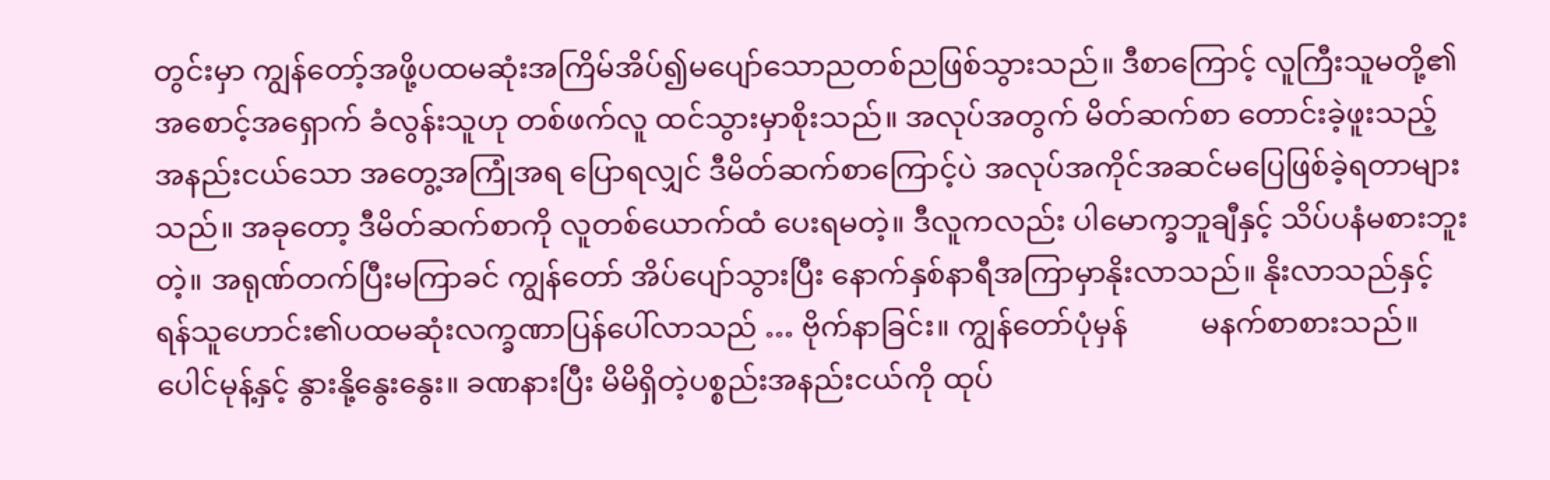တွင်းမှာ ကျွန်တော့်အဖို့ပထမဆုံးအကြိမ်အိပ်၍မပျော်သောညတစ်ညဖြစ်သွားသည်။ ဒီစာကြောင့် လူကြီးသူမတို့၏ အစောင့်အရှောက် ခံလွန်းသူဟု တစ်ဖက်လူ ထင်သွားမှာစိုးသည်။ အလုပ်အတွက် မိတ်ဆက်စာ တောင်းခဲ့ဖူးသည့် အနည်းငယ်သော အတွေ့အကြုံအရ ပြောရလျှင် ဒီမိတ်ဆက်စာကြောင့်ပဲ အလုပ်အကိုင်အဆင်မပြေဖြစ်ခဲ့ရတာများသည်။ အခုတော့ ဒီမိတ်ဆက်စာကို လူတစ်ယောက်ထံ ပေးရမတဲ့။ ဒီလူကလည်း ပါမောက္ခဘူချီနှင့် သိပ်ပနံမစားဘူးတဲ့။ အရုဏ်တက်ပြီးမကြာခင် ကျွန်တော် အိပ်ပျော်သွားပြီး နောက်နှစ်နာရီအကြာမှာနိုးလာသည်။ နိုးလာသည်နှင့် ရန်သူဟောင်း၏ပထမဆုံးလက္ခဏာပြန်ပေါ်လာသည် … ဗိုက်နာခြင်း။ ကျွန်တော်ပုံမှန်          မနက်စာစားသည်။ ပေါင်မုန့်နှင့် နွားနို့နွေးနွေး။ ခဏနားပြီး မိမိရှိတဲ့ပစ္စည်းအနည်းငယ်ကို ထုပ်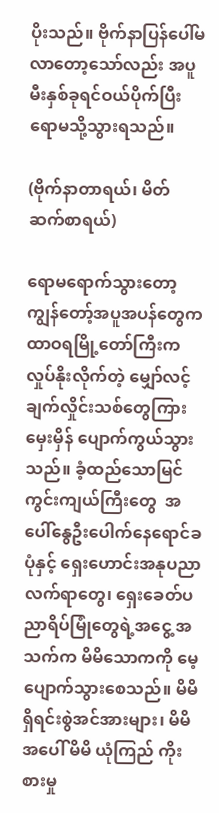ပိုးသည်။ ဗိုက်နာပြန်ပေါ်မလာတော့သော်လည်း အပူမီးနှစ်ခုရင်ဝယ်ပိုက်ပြီး ရောမသို့သွားရသည်။

(ဗိုက်နာတာရယ်၊ မိတ်ဆက်စာရယ်)

ရောမရောက်သွားတော့ ကျွန်တော့်အပူအပန်တွေက ထာဝရမြို့တော်ကြီးကလှုပ်နိုးလိုက်တဲ့ မျှော်လင့်ချက်လှိုင်းသစ်တွေကြား မှေးမှိန် ပျောက်ကွယ်သွားသည်။ ခံ့ထည်သောမြင်ကွင်းကျယ်ကြီးတွေ  အပေါ်နွေဦးပေါက်နေရောင်ခပုံနှင့် ရှေးဟောင်းအနုပညာလက်ရာတွေ၊ ရှေးခေတ်ပညာရိပ်မြုံတွေရဲ့အငွေ့ အသက်က မိမိသောကကို မေ့ပျောက်သွားစေသည်။ မိမိရှိရင်းစွဲအင်အားများ၊ မိမိအပေါ် မိမိ ယုံကြည် ကိုးစားမှု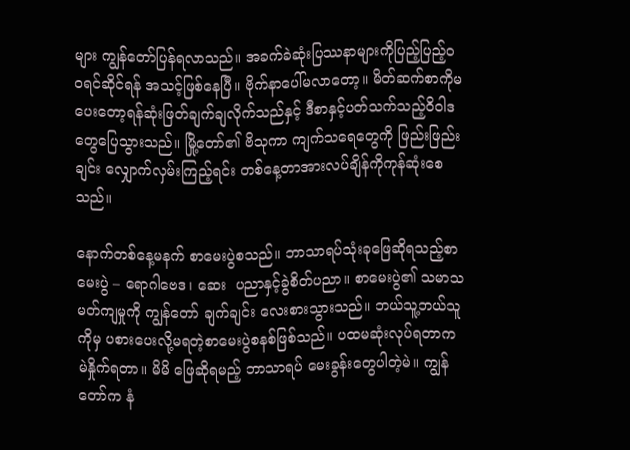များ ကျွန်တော်ပြန်ရလာသည်။ အခက်ခဲဆုံးပြဿနာများကိုပြည့်ပြည့်ဝဝရင်ဆိုင်ရန် အသင့်ဖြစ်နေပြီ။ ဗိုက်နာပေါ်မလာတော့။ မိတ်ဆက်စာကိုမပေးတော့ရန်ဆုံးဖြတ်ချက်ချလိုက်သည်နှင့် ဒီစာနှင့်ပတ်သက်သည့်ဝိဝါဒတွေပြေသွားသည်။ မြို့တော်၏ ဗိသုကာ ကျက်သရေတွေကို ဖြည်းဖြည်းချင်း လျှောက်လှမ်းကြည့်ရင်း တစ်နေ့တာအားလပ်ချိန်ကိုကုန်ဆုံးစေသည်။

နောက်တစ်နေ့မနက် စာမေးပွဲစသည်။ ဘာသာရပ်သုံးခုဖြေဆိုရသည့်စာမေးပွဲ – ရောဂါဗေဒ၊ ဆေး  ပညာနှင့်ခွဲစိတ်ပညာ။ စာမေးပွဲ၏ သမာသမတ်ကျမှုကို ကျွန်တော် ချက်ချင်း လေးစားသွားသည်။ ဘယ်သူ့ဘယ်သူကိုမှ ပစားပေးလို့မရတဲ့စာမေးပွဲစနစ်ဖြစ်သည်။ ပထမဆုံးလုပ်ရတာက မဲနှိုက်ရတာ။ မိမိ ဖြေဆိုရမည့် ဘာသာရပ် မေးခွန်းတွေပါတဲ့မဲ။ ကျွန်တော်က နံ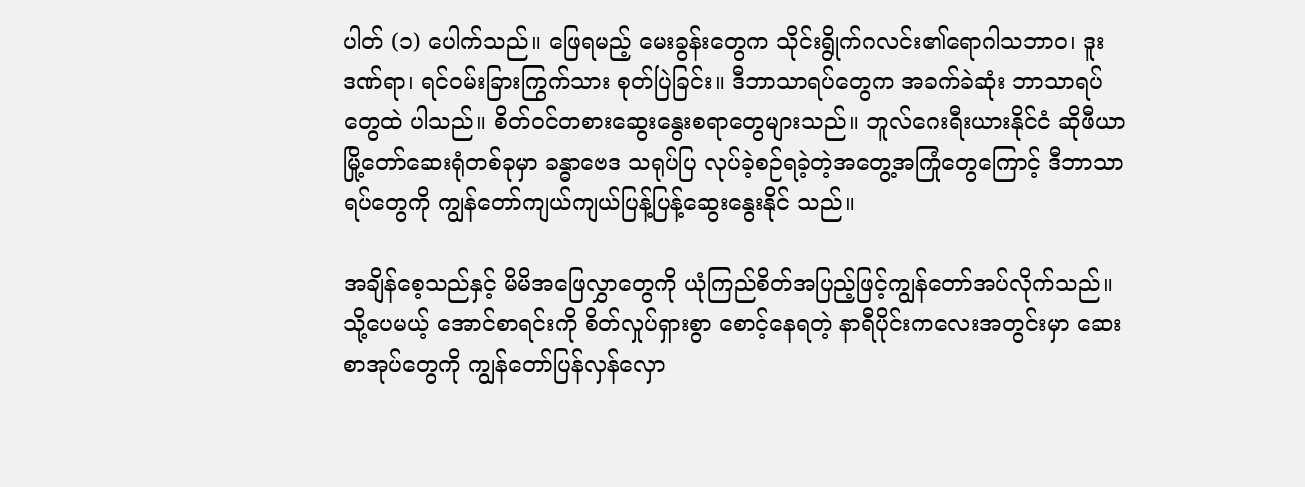ပါတ် (၁) ပေါက်သည်။ ဖြေရမည့် မေးခွန်းတွေက သိုင်းရွိုက်ဂလင်း၏ရောဂါသဘာဝ၊ ဒူးဒဏ်ရာ၊ ရင်ဝမ်းခြားကြွက်သား စုတ်ပြဲခြင်း။ ဒီဘာသာရပ်တွေက အခက်ခဲဆုံး ဘာသာရပ်တွေထဲ ပါသည်။ စိတ်ဝင်တစားဆွေးနွေးစရာတွေများသည်။ ဘူလ်ဂေးရီးယားနိုင်ငံ ဆိုဖီယာမြို့တော်ဆေးရုံတစ်ခုမှာ ခန္ဓာဗေဒ သရုပ်ပြ လုပ်ခဲ့စဉ်ရခဲ့တဲ့အတွေ့အကြုံတွေကြောင့် ဒီဘာသာရပ်တွေကို ကျွန်တော်ကျယ်ကျယ်ပြန့်ပြန့်ဆွေးနွေးနိုင် သည်။

အချိန်စေ့သည်နှင့် မိမိအဖြေလွှာတွေကို ယုံကြည်စိတ်အပြည့်ဖြင့်ကျွန်တော်အပ်လိုက်သည်။ သို့ပေမယ့် အောင်စာရင်းကို စိတ်လှုပ်ရှားစွာ စောင့်နေရတဲ့ နာရီပိုင်းကလေးအတွင်းမှာ ဆေးစာအုပ်တွေကို ကျွန်တော်ပြန်လှန်လှော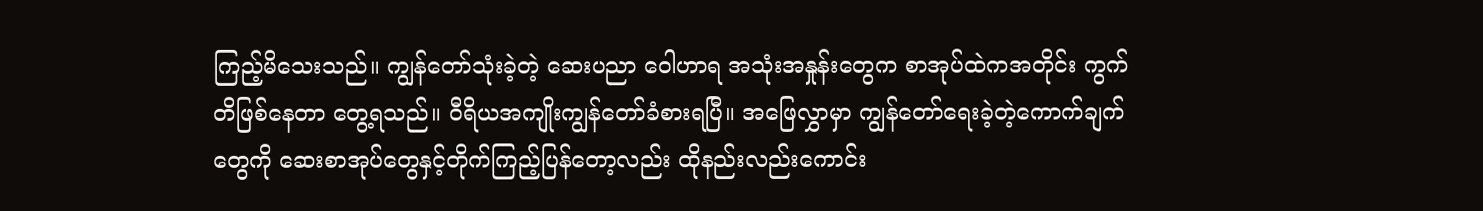ကြည့်မိသေးသည်။ ကျွန်တော်သုံးခဲ့တဲ့ ဆေးပညာ ဝေါဟာရ အသုံးအနှုန်းတွေက စာအုပ်ထဲကအတိုင်း ကွက်တိဖြစ်နေတာ တွေ့ရသည်။ ဝီရိယအကျိုးကျွန်တော်ခံစားရပြီ။ အဖြေလွှာမှာ ကျွန်တော်ရေးခဲ့တဲ့ကောက်ချက်တွေကို ဆေးစာအုပ်တွေနှင့်တိုက်ကြည့်ပြန်တော့လည်း ထိုနည်းလည်းကောင်း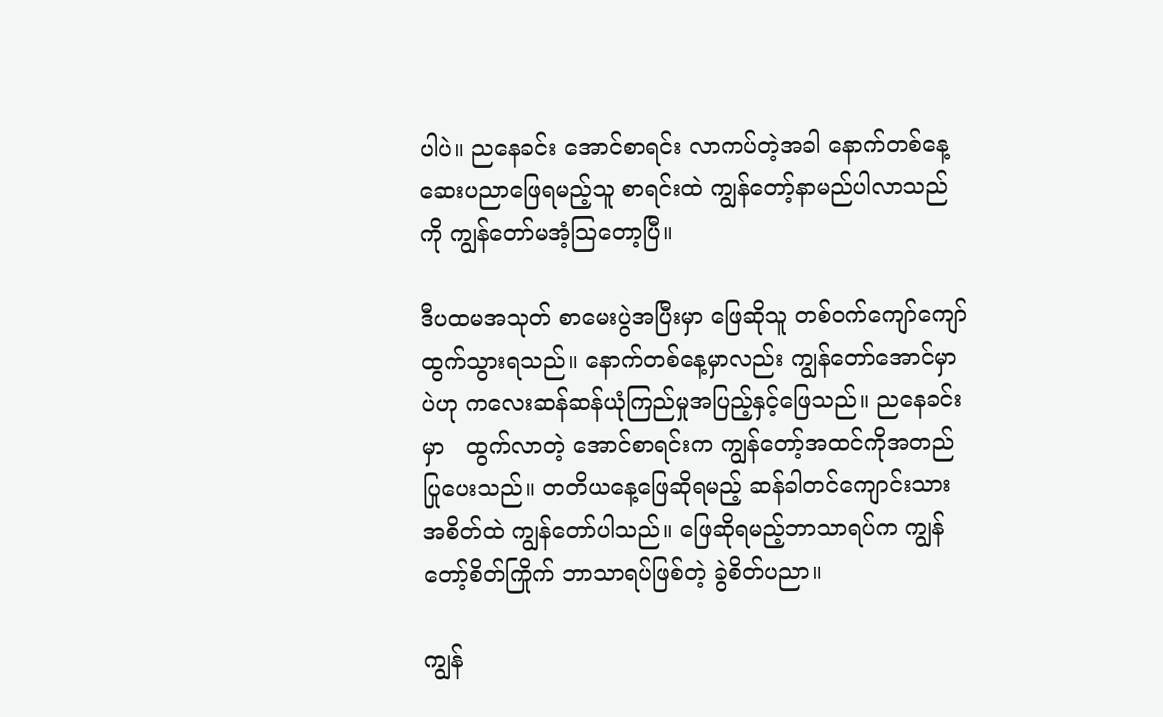ပါပဲ။ ညနေခင်း အောင်စာရင်း လာကပ်တဲ့အခါ နောက်တစ်နေ့ဆေးပညာဖြေရမည့်သူ စာရင်းထဲ ကျွန်တော့်နာမည်ပါလာသည်ကို ကျွန်တော်မအံ့သြတော့ပြီ။

ဒီပထမအသုတ် စာမေးပွဲအပြီးမှာ ဖြေဆိုသူ တစ်ဝက်ကျော်ကျော် ထွက်သွားရသည်။ နောက်တစ်နေ့မှာလည်း ကျွန်တော်အောင်မှာပဲဟု ကလေးဆန်ဆန်ယုံကြည်မှုအပြည့်နှင့်ဖြေသည်။ ညနေခင်းမှာ   ထွက်လာတဲ့ အောင်စာရင်းက ကျွန်တော့်အထင်ကိုအတည်ပြုပေးသည်။ တတိယနေ့ဖြေဆိုရမည့် ဆန်ခါတင်ကျောင်းသားအစိတ်ထဲ ကျွန်တော်ပါသည်။ ဖြေဆိုရမည့်ဘာသာရပ်က ကျွန်တော့်စိတ်ကြိုက် ဘာသာရပ်ဖြစ်တဲ့ ခွဲစိတ်ပညာ။

ကျွန်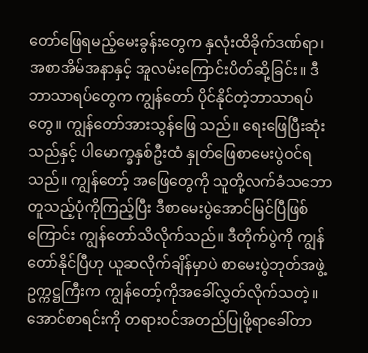တော်ဖြေရမည့်မေးခွန်းတွေက နှလုံးထိခိုက်ဒဏ်ရာ၊ အစာအိမ်အနာနှင့် အူလမ်းကြောင်းပိတ်ဆို့ခြင်း။ ဒီဘာသာရပ်တွေက ကျွန်တော် ပိုင်နိုင်တဲ့ဘာသာရပ်တွေ။ ကျွန်တော်အားသွန်ဖြေ သည်။ ရေးဖြေပြီးဆုံးသည်နှင့် ပါမောက္ခနှစ်ဦးထံ နှုတ်ဖြေစာမေးပွဲဝင်ရသည်။ ကျွန်တော့် အဖြေတွေကို သူတို့လက်ခံသဘောတူသည့်ပုံကိုကြည့်ပြီး ဒီစာမေးပွဲအောင်မြင်ပြီဖြစ်ကြောင်း ကျွန်တော်သိလိုက်သည်။ ဒီတိုက်ပွဲကို ကျွန်တော်နိုင်ပြီဟု ယူဆလိုက်ချိန်မှာပဲ စာမေးပွဲဘုတ်အဖွဲ့ဥက္ကဋ္ဌကြီးက ကျွန်တော့်ကိုအခေါ်လွှတ်လိုက်သတဲ့။ အောင်စာရင်းကို တရားဝင်အတည်ပြုဖို့ရာခေါ်တာ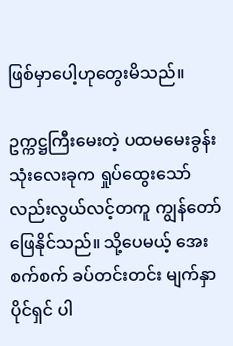ဖြစ်မှာပေါ့ဟုတွေးမိသည်။

ဥက္ကဋ္ဌကြီးမေးတဲ့ ပထမမေးခွန်းသုံးလေးခုက ရှုပ်ထွေးသော်လည်းလွယ်လင့်တကူ ကျွန်တော်ဖြေနိုင်သည်။ သို့ပေမယ့် အေးစက်စက် ခပ်တင်းတင်း မျက်နှာပိုင်ရှင် ပါ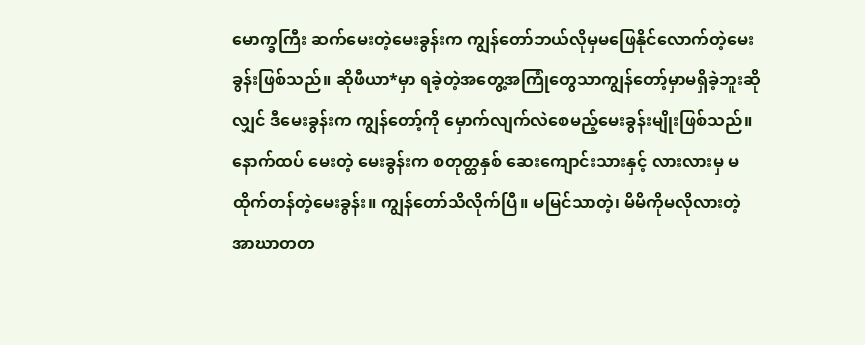မောက္ခကြီး ဆက်မေးတဲ့မေးခွန်းက ကျွန်တော်ဘယ်လိုမှမဖြေနိုင်လောက်တဲ့မေးခွန်းဖြစ်သည်။ ဆိုဖီယာ*မှာ ရခဲ့တဲ့အတွေ့အကြုံတွေသာကျွန်တော့်မှာမရှိခဲ့ဘူးဆိုလျှင် ဒီမေးခွန်းက ကျွန်တော့်ကို မှောက်လျက်လဲစေမည့်မေးခွန်းမျိုးဖြစ်သည်။ နောက်ထပ် မေးတဲ့ မေးခွန်းက စတုတ္ထနှစ် ဆေးကျောင်းသားနှင့် လားလားမှ မထိုက်တန်တဲ့မေးခွန်း။ ကျွန်တော်သိလိုက်ပြီ။ မမြင်သာတဲ့၊ မိမိကိုမလိုလားတဲ့ အာဃာတတ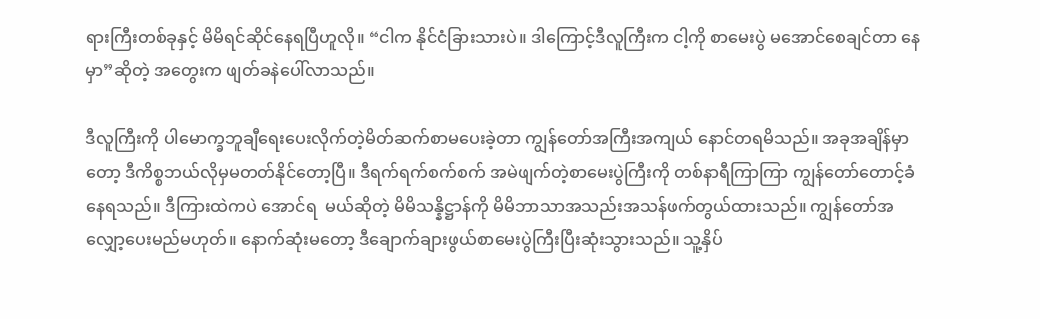ရားကြီးတစ်ခုနှင့် မိမိရင်ဆိုင်နေရပြီဟူလို။ “ငါက နိုင်ငံခြားသားပဲ။ ဒါကြောင့်ဒီလူကြီးက ငါ့ကို စာမေးပွဲ မအောင်စေချင်တာ နေမှာ”ဆိုတဲ့ အတွေးက ဖျတ်ခနဲပေါ်လာသည်။

ဒီလူကြီးကို ပါမောက္ခဘူချီရေးပေးလိုက်တဲ့မိတ်ဆက်စာမပေးခဲ့တာ ကျွန်တော်အကြီးအကျယ် နောင်တရမိသည်။ အခုအချိန်မှာတော့ ဒီကိစ္စဘယ်လိုမှမတတ်နိုင်တော့ပြီ။ ဒီရက်ရက်စက်စက် အမဲဖျက်တဲ့စာမေးပွဲကြီးကို တစ်နာရီကြာကြာ ကျွန်တော်တောင့်ခံနေရသည်။ ဒီကြားထဲကပဲ အောင်ရ  မယ်ဆိုတဲ့ မိမိသန္နိဋ္ဌာန်ကို မိမိဘာသာအသည်းအသန်ဖက်တွယ်ထားသည်။ ကျွန်တော်အလျှော့ပေးမည်မဟုတ်။ နောက်ဆုံးမတော့ ဒီချောက်ချားဖွယ်စာမေးပွဲကြီးပြီးဆုံးသွားသည်။ သူ့နှိပ်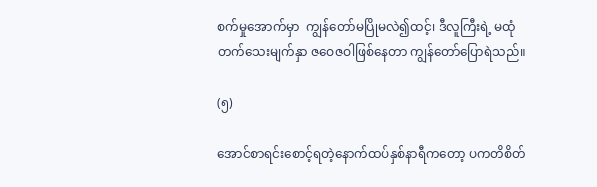စက်မှုအောက်မှာ  ကျွန်တော်မပြိုမလဲ၍ထင့်၊ ဒီလူကြီးရဲ့ မထုံတက်သေးမျက်နှာ ဇဝေဇဝါဖြစ်နေတာ ကျွန်တော်ပြောရဲသည်။

(၅)

အောင်စာရင်းစောင့်ရတဲ့နောက်ထပ်နှစ်နာရီကတော့ ပကတိစိတ်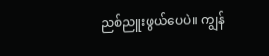ညစ်ညူးဖွယ်ပေပဲ။ ကျွန်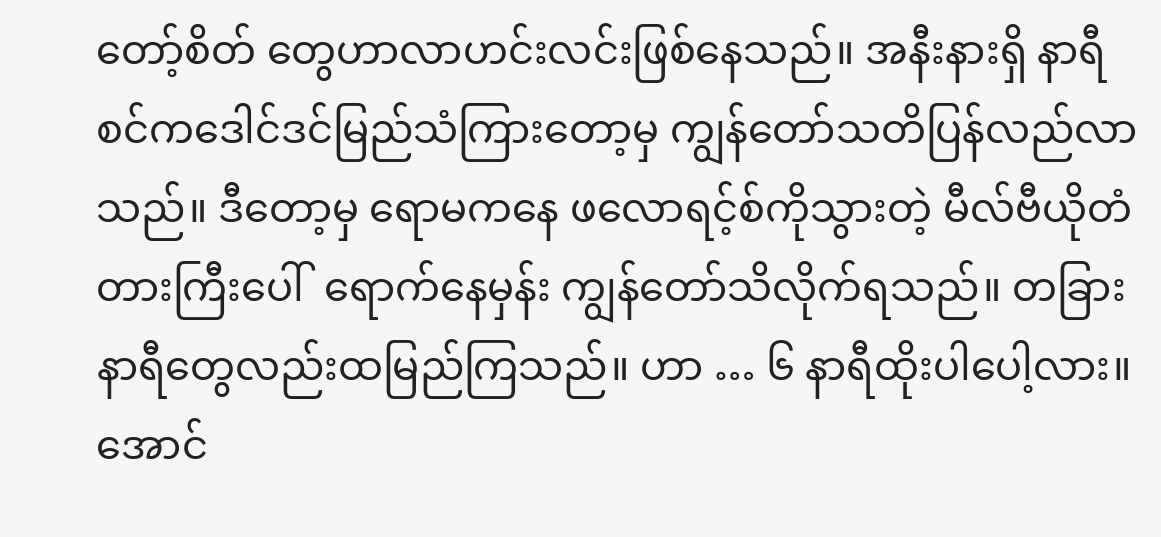တော့်စိတ် တွေဟာလာဟင်းလင်းဖြစ်နေသည်။ အနီးနားရှိ နာရီစင်ကဒေါင်ဒင်မြည်သံကြားတော့မှ ကျွန်တော်သတိပြန်လည်လာသည်။ ဒီတော့မှ ရောမကနေ ဖလောရင့်စ်ကိုသွားတဲ့ မီလ်ဗီယိုတံတားကြီးပေါ်  ရောက်နေမှန်း ကျွန်တော်သိလိုက်ရသည်။ တခြားနာရီတွေလည်းထမြည်ကြသည်။ ဟာ … ၆ နာရီထိုးပါပေါ့လား။ အောင်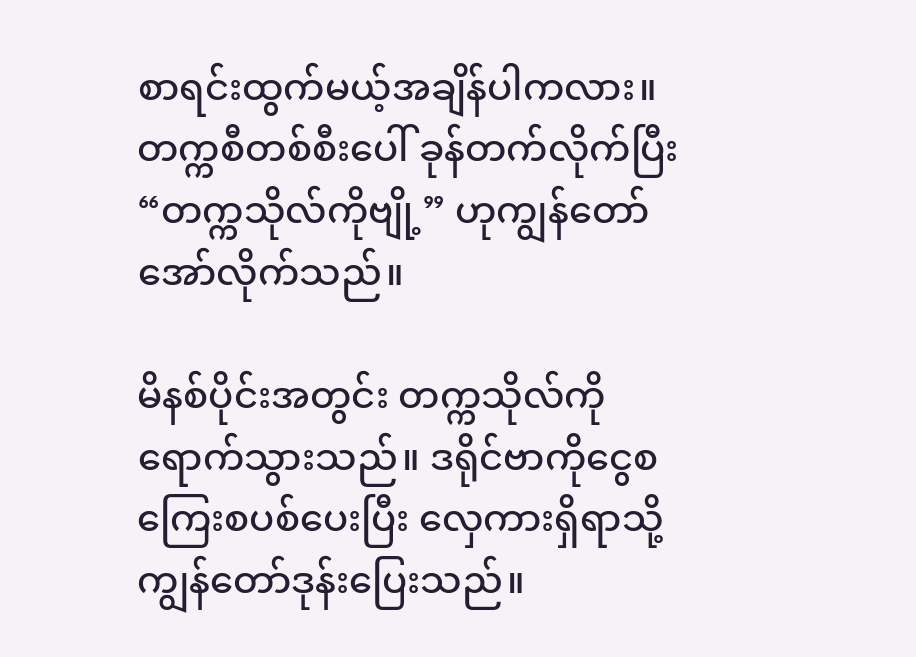စာရင်းထွက်မယ့်အချိန်ပါကလား။ တက္ကစီတစ်စီးပေါ် ခုန်တက်လိုက်ပြီး “တက္ကသိုလ်ကိုဗျို့” ဟုကျွန်တော်အော်လိုက်သည်။

မိနစ်ပိုင်းအတွင်း တက္ကသိုလ်ကိုရောက်သွားသည်။ ဒရိုင်ဗာကိုငွေစကြေးစပစ်ပေးပြီး လှေကားရှိရာသို့ကျွန်တော်ဒုန်းပြေးသည်။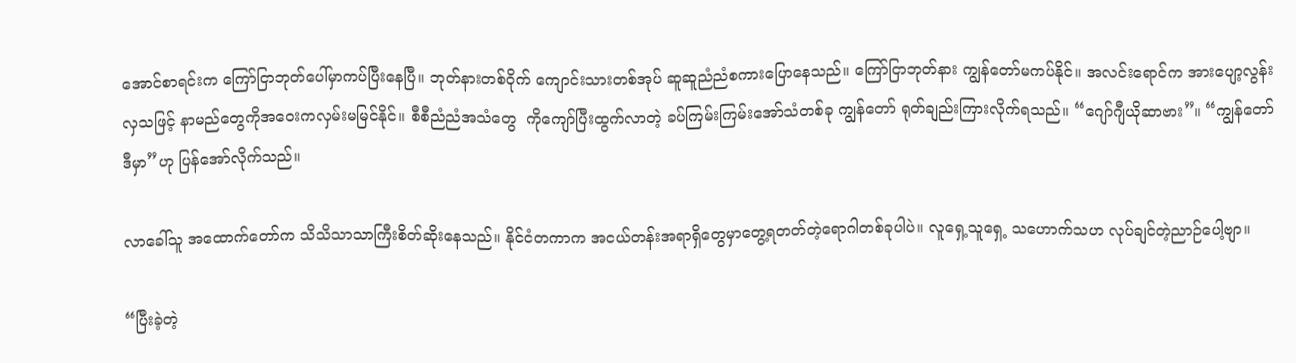အောင်စာရင်းက ကြော်ငြာဘုတ်ပေါ်မှာကပ်ပြီးနေပြီ။ ဘုတ်နားတစ်ဝိုက် ကျောင်းသားတစ်အုပ် ဆူဆူညံညံစကားပြောနေသည်။ ကြော်ငြာဘုတ်နား ကျွန်တော်မကပ်နိုင်။ အလင်းရောင်က အားပျော့လွန်းလှသဖြင့် နာမည်တွေကိုအဝေးကလှမ်းမမြင်နိုင်။ စီစီညံညံအသံတွေ  ကိုကျော်ပြီးထွက်လာတဲ့ ခပ်ကြမ်းကြမ်းအော်သံတစ်ခု ကျွန်တော် ရုတ်ချည်းကြားလိုက်ရသည်။ “ဂျော်ဂျီယိုဆာဗား”။ “ကျွန်တော်ဒီမှာ”ဟု ပြန်အော်လိုက်သည်။

လာခေါ်သူ အထောက်တော်က သိသိသာသာကြီးစိတ်ဆိုးနေသည်။ နိုင်ငံတကာက အငယ်တန်းအရာရှိတွေမှာတွေ့ရတတ်တဲ့ရောဂါတစ်ခုပါပဲ။ လူရှေ့သူရှေ့ သဟောက်သဟ လုပ်ချင်တဲ့ညာဉ်ပေါ့ဗျာ။

“ပြီးခဲ့တဲ့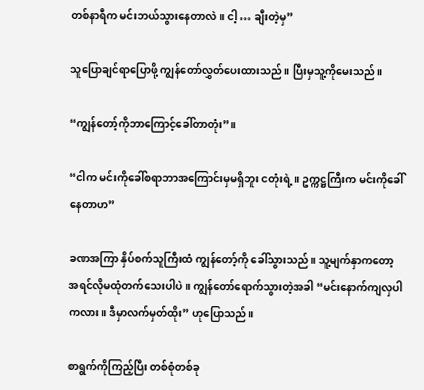တစ်နာရီက မင်းဘယ်သွားနေတာလဲ။ ငါ့ … ချီးတဲ့မှ”

သူပြောချင်ရာပြောဖို့ ကျွန်တော်လွှတ်ပေးထားသည်။ ပြီးမှသူ့ကိုမေးသည်။

“ကျွန်တော့်ကိုဘာကြောင့်ခေါ်တာတုံး”။

“ငါက မင်းကိုခေါ်စရာဘာအကြောင်းမှမရှိဘူး ငတုံးရဲ့။ ဥက္ကဋ္ဌကြီးက မင်းကိုခေါ်နေတာဟ”

ခဏအကြာ နှိပ်စက်သူကြီးထံ ကျွန်တော့်ကို ခေါ်သွားသည်။ သူ့မျက်နှာကတော့ အရင်လိုမထုံတက်သေးပါပဲ။ ကျွန်တော်ရောက်သွားတဲ့အခါ “မင်းနောက်ကျလှပါကလား။ ဒီမှာလက်မှတ်ထိုး” ဟုပြောသည်။

စာရွက်ကိုကြည့်ပြီး တစ်စုံတစ်ခု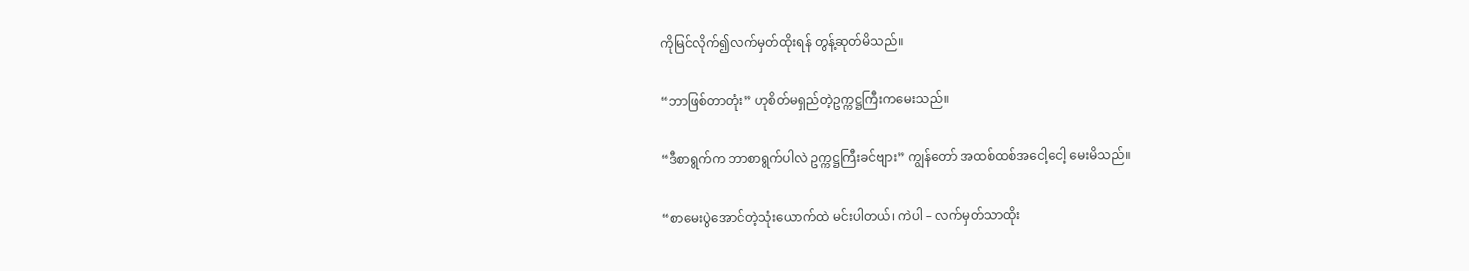ကိုမြင်လိုက်၍လက်မှတ်ထိုးရန် တွန့်ဆုတ်မိသည်။

“ဘာဖြစ်တာတုံး” ဟုစိတ်မရှည်တဲ့ဥက္ကဋ္ဌကြီးကမေးသည်။

“ဒီစာရွက်က ဘာစာရွက်ပါလဲ ဥက္ကဋ္ဌကြီးခင်ဗျား” ကျွန်တော် အထစ်ထစ်အငေါ့ငေါ့ မေးမိသည်။

“စာမေးပွဲအောင်တဲ့သုံးယောက်ထဲ မင်းပါတယ်၊ ကဲပါ – လက်မှတ်သာထိုး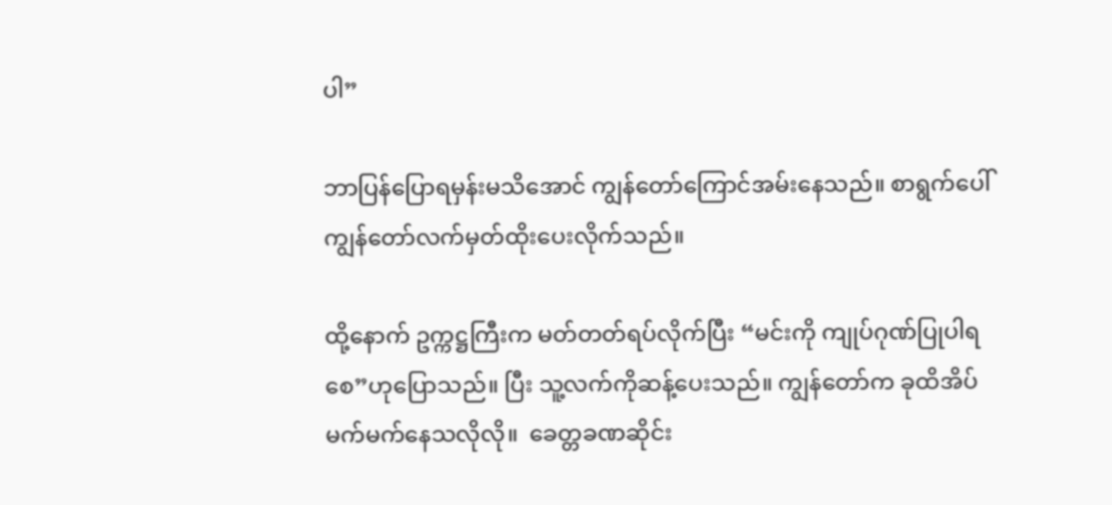ပါ”

ဘာပြန်ပြောရမှန်းမသိအောင် ကျွန်တော်ကြောင်အမ်းနေသည်။ စာရွက်ပေါ် ကျွန်တော်လက်မှတ်ထိုးပေးလိုက်သည်။

ထို့နောက် ဥက္ကဋ္ဌကြီးက မတ်တတ်ရပ်လိုက်ပြီး “မင်းကို ကျုပ်ဂုဏ်ပြုပါရစေ”ဟုပြောသည်။ ပြီး သူ့လက်ကိုဆန့်ပေးသည်။ ကျွန်တော်က ခုထိအိပ်မက်မက်နေသလိုလို။  ခေတ္တခဏဆိုင်း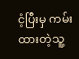ငံ့ပြီးမှ ကမ်း ထားတဲ့သူ့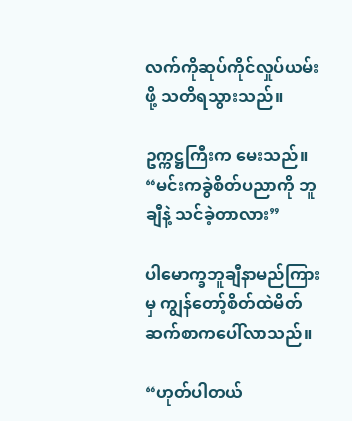လက်ကိုဆုပ်ကိုင်လှုပ်ယမ်းဖို့ သတိရသွားသည်။

ဥက္ကဋ္ဌကြီးက မေးသည်။ “မင်းကခွဲစိတ်ပညာကို ဘူချီနဲ့ သင်ခဲ့တာလား”

ပါမောက္ခဘူချီနာမည်ကြားမှ ကျွန်တော့်စိတ်ထဲမိတ်ဆက်စာကပေါ်လာသည်။

“ဟုတ်ပါတယ်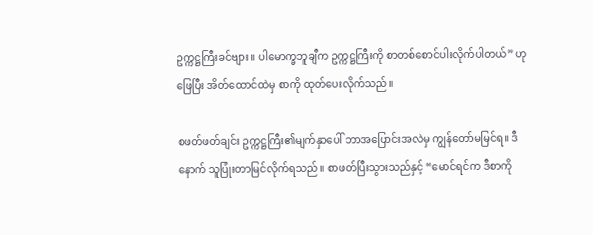ဥက္ကဋ္ဌကြီးခင်ဗျား။ ပါမောက္ခဘူချီက ဥက္ကဋ္ဌကြီးကို စာတစ်စောင်ပါးလိုက်ပါတယ်” ဟုဖြေပြီး အိတ်ထောင်ထဲမှ စာကို ထုတ်ပေးလိုက်သည်။

စဖတ်ဖတ်ချင်း ဥက္ကဋ္ဌကြီး၏မျက်နှာပေါ် ဘာအပြောင်းအလဲမှ ကျွန်တော်မမြင်ရ။ ဒီနောက် သူပြုံးတာမြင်လိုက်ရသည်။ စာဖတ်ပြီးသွားသည်နှင့် “မောင်ရင်က ဒီစာကို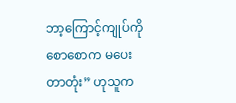ဘာ့ကြောင့်ကျုပ်ကိုစောစောက မပေးတာတုံး” ဟုသူက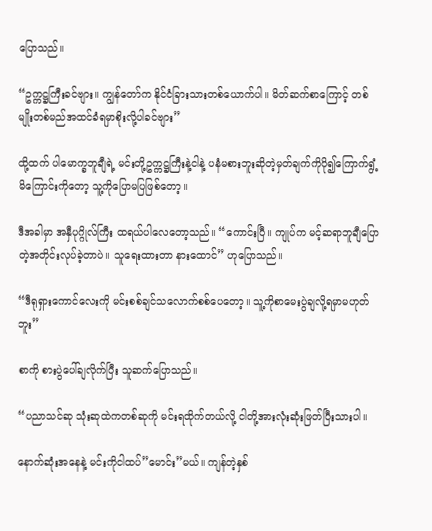ပြောသည်။

“ဥက္ကဋ္ဌကြီးခင်ဗျား။ ကျွန်တော်က နိုင်ငံခြားသားတစ်ယောက်ပါ။ မိတ်ဆက်စာကြောင့် တစ်မျိုးတစ်မည်အထင်ခံရမှာစိုးလို့ပါခင်ဗျား”

ထို့ထက် ပါမောက္ခဘူချီရဲ့ မင်းတို့ဥက္ကဋ္ဌကြီးနဲ့ငါနဲ့ ပနံမစားဘူးဆိုတဲ့မှတ်ချက်ကိုပို၍ကြောက်ရွံ့မိကြောင်းကိုတော့ သူ့ကိုပြောမပြဖြစ်တော့။

ဒီအခါမှာ အနှီပုဂ္ဂိုလ်ကြီး ထရယ်ပါလေတော့သည်။ “ကောင်းပြီ။ ကျုပ်က မင့်ဆရာဘူချီပြောတဲ့အတိုင်းလုပ်ခဲ့တာပဲ။ သူရေးထားတာ နားထောင်” ဟုပြောသည်။

“ဒီရုရှားကောင်လေးကို မင်းစစ်ချင်သလောက်စစ်ပေတော့။ သူ့ကိုစာမေးပွဲချလို့ရမှာမဟုတ်ဘူး”

စာကို စားပွဲပေါ်ချလိုက်ပြီး သူဆက်ပြောသည်။

“ပညာသင်ဆု သုံးဆုထဲကတစ်ဆုကို မင်းရထိုက်တယ်လို့ ငါတို့အားလုံးဆုံးဖြတ်ပြီးသားပါ။

နောက်ဆုံးအနေနဲ့ မင်းကိုငါထပ်”မောင်း”မယ်။ ကျန်တဲ့နှစ်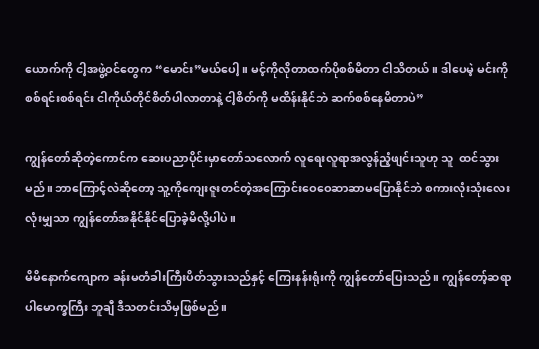ယောက်ကို ငါ့အဖွဲ့ဝင်တွေက “မောင်း”မယ်ပေါ့။ မင့်ကိုလိုတာထက်ပိုစစ်မိတာ ငါသိတယ်။ ဒါပေမဲ့ မင်းကို စစ်ရင်းစစ်ရင်း ငါကိုယ်တိုင်စိတ်ပါလာတာနဲ့ ငါ့စိတ်ကို မထိန်းနိုင်ဘဲ ဆက်စစ်နေမိတာပဲ”

ကျွန်တော်ဆိုတဲ့ကောင်က ဆေးပညာပိုင်းမှာတော်သလောက် လူရေးလူရာအလွန်ညံ့ဖျင်းသူဟု သူ  ထင်သွားမည်။ ဘာကြောင့်လဲဆိုတော့ သူ့ကိုကျေးဇူးတင်တဲ့အကြောင်းဝေဝေဆာဆာမပြောနိုင်ဘဲ စကားလုံးသုံးလေးလုံးမျှသာ ကျွန်တော်အနိုင်နိုင်ပြောခဲ့မိလို့ပါပဲ။

မိမိနောက်ကျောက ခန်းမတံခါးကြီးပိတ်သွားသည်နှင့် ကြေးနန်းရုံးကို ကျွန်တော်ပြေးသည်။ ကျွန်တော့်ဆရာ ပါမောက္ခကြီး ဘူချီ ဒီသတင်းသိမှဖြစ်မည်။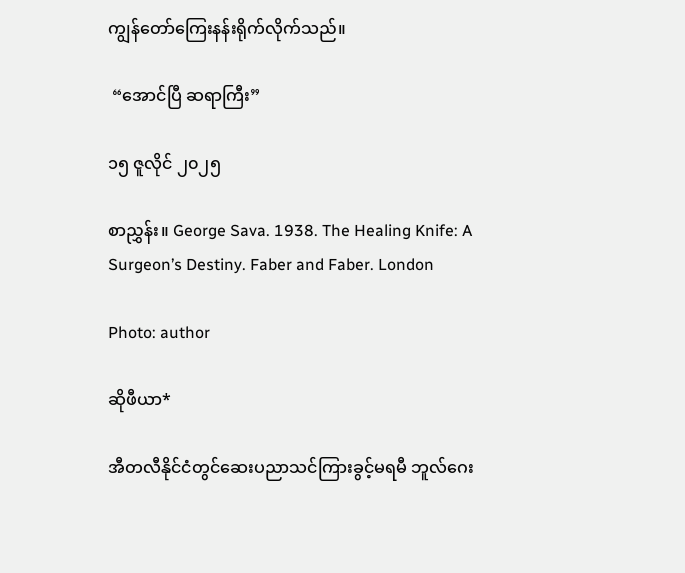ကျွန်တော်ကြေးနန်းရိုက်လိုက်သည်။

 “အောင်ပြီ ဆရာကြီး”

၁၅ ဇူလိုင် ၂၀၂၅

စာညွှန်း။ George Sava. 1938. The Healing Knife: A Surgeon’s Destiny. Faber and Faber. London

Photo: author

ဆိုဖီယာ*

အီတလီနိုင်ငံတွင်ဆေးပညာသင်ကြားခွင့်မရမီ ဘူလ်ဂေး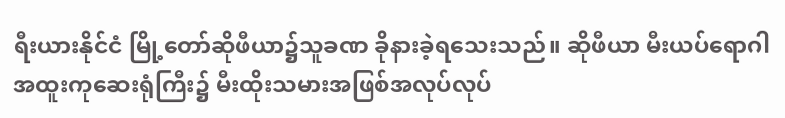ရီးယားနိုင်ငံ မြို့တော်ဆိုဖီယာ၌သူခဏ ခိုနားခဲ့ရသေးသည်။ ဆိုဖီယာ မီးယပ်ရောဂါ အထူးကုဆေးရုံကြီး၌ မီးထိုးသမားအဖြစ်အလုပ်လုပ်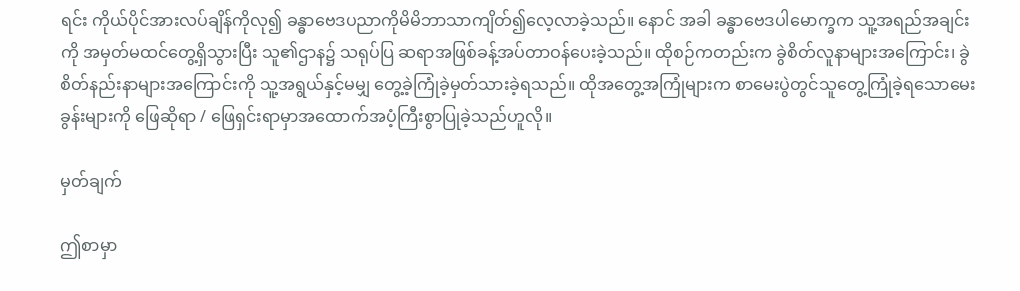ရင်း ကိုယ်ပိုင်အားလပ်ချိန်ကိုလု၍ ခန္ဓာဗေဒပညာကိုမိမိဘာသာကျိတ်၍လေ့လာခဲ့သည်။ နောင် အခါ ခန္ဓာဗေဒပါမောက္ခက သူ့အရည်အချင်းကို အမှတ်မထင်တွေ့ရှိသွားပြီး သူ၏ဌာန၌ သရုပ်ပြ ဆရာအဖြစ်ခန့်အပ်တာဝန်ပေးခဲ့သည်။ ထိုစဉ်ကတည်းက ခွဲစိတ်လူနာများအကြောင်း၊ ခွဲစိတ်နည်းနာများအကြောင်းကို သူ့အရွယ်နှင့်မမျှ တွေ့ခဲ့ကြုံခဲ့မှတ်သားခဲ့ရသည်။ ထိုအတွေ့အကြုံများက စာမေးပွဲတွင်သူတွေ့ကြုံခဲ့ရသောမေးခွန်းများကို ဖြေဆိုရာ / ဖြေရှင်းရာမှာအထောက်အပံ့ကြီးစွာပြုခဲ့သည်ဟူလို။

မှတ်ချက်

ဤစာမှာ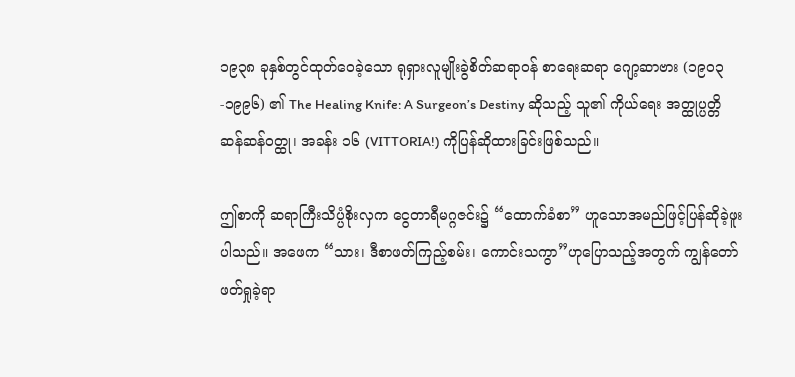၁၉၃၈ ခုနှစ်တွင်ထုတ်ဝေခဲ့သော ရုရှားလူမျိုးခွဲစိတ်ဆရာဝန် စာရေးဆရာ ဂျော့ဆာဗား (၁၉၀၃-၁၉၉၆) ၏ The Healing Knife: A Surgeon’s Destiny ဆိုသည့် သူ၏ ကိုယ်ရေး အတ္ထုပ္ပတ္တိ ဆန်ဆန်ဝတ္ထု၊ အခန်း ၁၆ (VITTORIA!) ကိုပြန်ဆိုထားခြင်းဖြစ်သည်။

ဤစာကို ဆရာကြီးသိပ္ပံစိုးလှက ငွေတာရီမဂ္ဂဇင်း၌ “ထောက်ခံစာ” ဟူသောအမည်ဖြင့်ပြန်ဆိုခဲ့ဖူးပါသည်။ အဖေက “သား၊ ဒီစာဖတ်ကြည့်စမ်း၊ ကောင်းသကွာ”ဟုပြောသည့်အတွက် ကျွန်တော် ဖတ်ရှုခဲ့ရာ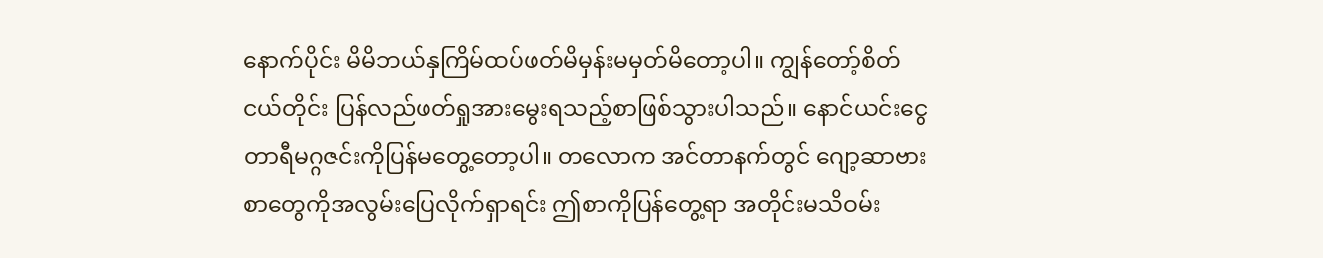နောက်ပိုင်း မိမိဘယ်နှကြိမ်ထပ်ဖတ်မိမှန်းမမှတ်မိတော့ပါ။ ကျွန်တော့်စိတ် ငယ်တိုင်း ပြန်လည်ဖတ်ရှုအားမွေးရသည့်စာဖြစ်သွားပါသည်။ နောင်ယင်းငွေတာရီမဂ္ဂဇင်းကိုပြန်မတွေ့တော့ပါ။ တလောက အင်တာနက်တွင် ဂျော့ဆာဗားစာတွေကိုအလွမ်းပြေလိုက်ရှာရင်း ဤစာကိုပြန်တွေ့ရာ အတိုင်းမသိဝမ်း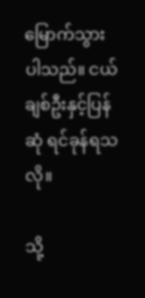မြောက်သွားပါသည်။ ငယ်ချစ်ဦးနှင့်ပြန်ဆုံ ရင်ခုန်ရသလို။

သို့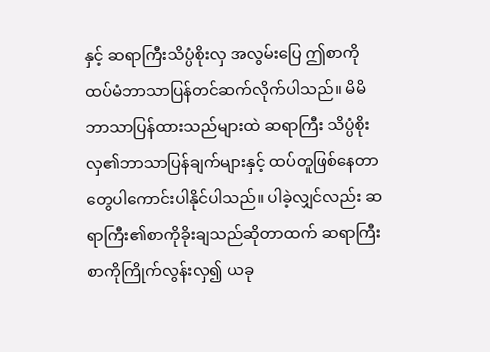နှင့် ဆရာကြီးသိပ္ပံစိုးလှ အလွမ်းပြေ ဤစာကို ထပ်မံဘာသာပြန်တင်ဆက်လိုက်ပါသည်။ မိမိဘာသာပြန်ထားသည်များထဲ ဆရာကြီး သိပ္ပံစိုးလှ၏ဘာသာပြန်ချက်များနှင့် ထပ်တူဖြစ်နေတာတွေပါကောင်းပါနိုင်ပါသည်။ ပါခဲ့လျှင်လည်း ဆရာကြီး၏စာကိုခိုးချသည်ဆိုတာထက် ဆရာကြီးစာကိုကြိုက်လွန်းလှ၍ ယခု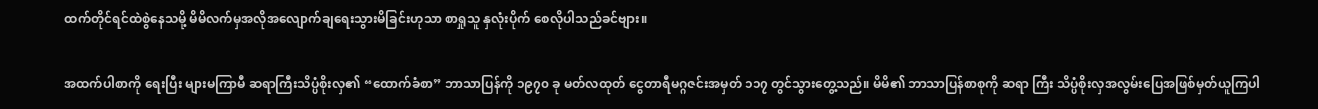ထက်တိုင်ရင်ထဲစွဲနေသမို့ မိမိလက်မှအလိုအလျောက်ချရေးသွားမိခြင်းဟုသာ စာရှုသူ နှလုံးပိုက် စေလိုပါသည်ခင်ဗျား။

အထက်ပါစာကို ရေးပြီး များမကြာမီ ဆရာကြီးသိပ္ပံစိုးလှ၏ “ထောက်ခံစာ” ဘာသာပြန်ကို ၁၉၇၀ ခု မတ်လထုတ် ငွေတာရီမဂ္ဂဇင်းအမှတ် ၁၁၇ တွင်သွားတွေ့သည်။ မိမိ၏ ဘာသာပြန်စာစုကို ဆရာ ကြီး သိပ္ပံစိုးလှအလွမ်းပြေအဖြစ်မှတ်ယူကြပါ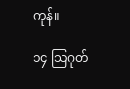ကုန်။

၁၄ သြဂုတ်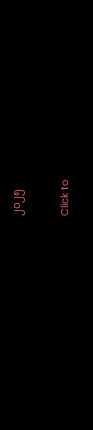၂၀၂၅

Click to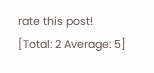rate this post!
[Total: 2 Average: 5]